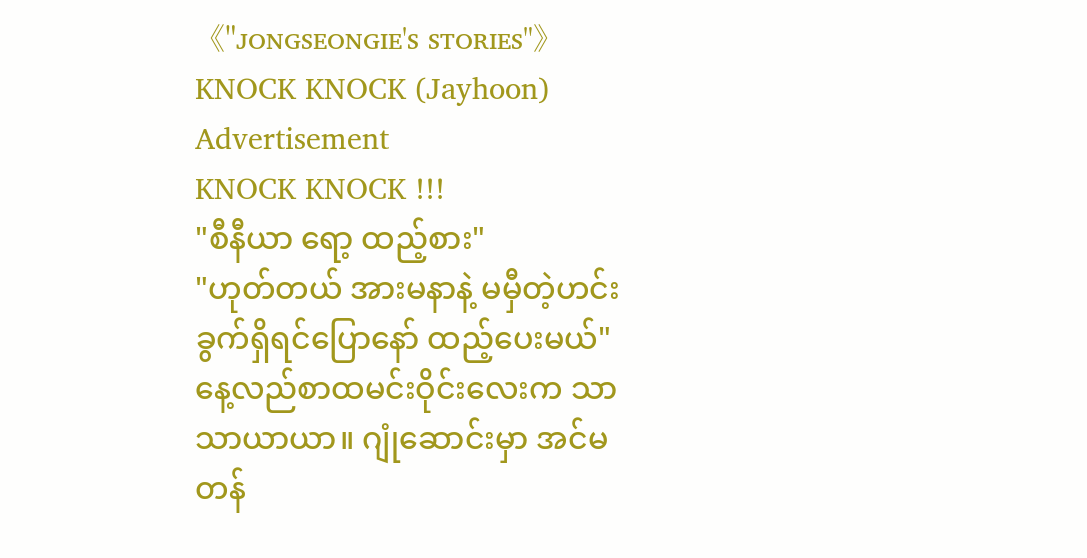《"ᴊᴏɴɢsᴇᴏɴɢɪᴇ's sᴛᴏʀɪᴇs"》KNOCK KNOCK (Jayhoon)
Advertisement
KNOCK KNOCK !!!
"စီနီယာ ရော့ ထည့်စား"
"ဟုတ်တယ် အားမနာနဲ့ မမှီတဲ့ဟင်းခွက်ရှိရင်ပြောနော် ထည့်ပေးမယ်"
နေ့လည်စာထမင်းဝိုင်းလေးက သာသာယာယာ။ ဂျုံဆောင်းမှာ အင်မတန်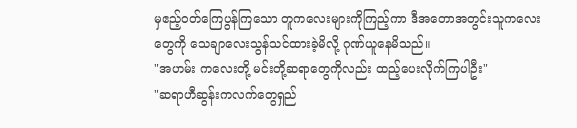မှဧည့်ဝတ်ကြေပွန်ကြသော တူကလေးများကိုကြည့်ကာ ဒီအတောအတွင်းသူကလေးတွေကို သေချာလေးသွန်သင်ထားခဲ့မိလို့ ဂုဏ်ယူနေမိသည်။
"အဟမ်း ကလေးတို့ မင်းတို့ဆရာတွေကိုလည်း ထည့်ပေးလိုက်ကြပါဦး"
"ဆရာဟီဆွန်းကလက်တွေရှည်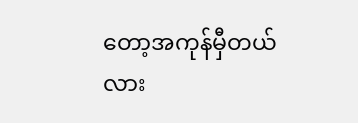တော့အကုန်မှီတယ်လား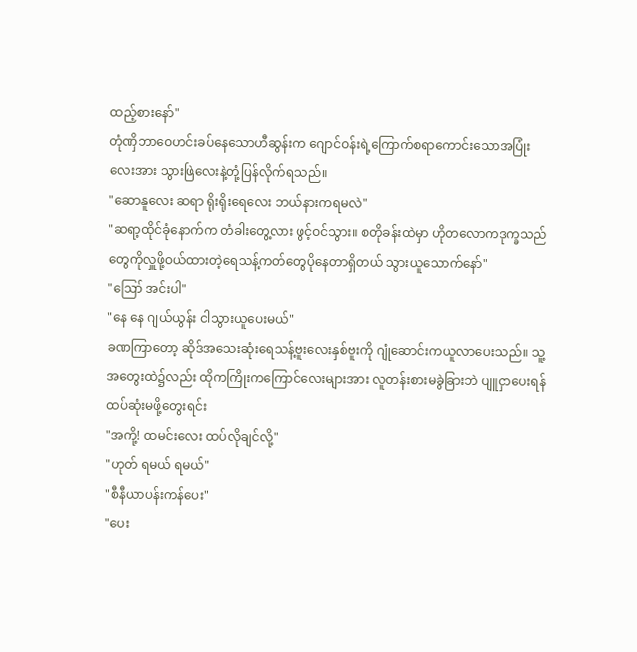ထည့်စားနော်"
တုံဏှိဘာဝေဟင်းခပ်နေသောဟီဆွန်းက ဂျောင်ဝန်းရဲ့ကြောက်စရာကောင်းသောအပြုံးလေးအား သွားဖြဲလေးနဲ့တုံ့ပြန်လိုက်ရသည်။
"ဆောနူလေး ဆရာ ရိုးရိုးရေလေး ဘယ်နားကရမလဲ"
"ဆရာ့ထိုင်ခုံနောက်က တံခါးတွေ့လား ဖွင့်ဝင်သွား။ စတိုခန်းထဲမှာ ဟိုတလောကဒုက္ခသည်တွေကိုလှူဖို့ဝယ်ထားတဲ့ရေသန့်ကတ်တွေပိုနေတာရှိတယ် သွားယူသောက်နော်"
"ဪ အင်းပါ"
"နေ နေ ဂျယ်ယွန်း ငါသွားယူပေးမယ်"
ခဏကြာတော့ ဆိုဒ်အသေးဆုံးရေသန့်ဗူးလေးနှစ်ဗူးကို ဂျုံဆောင်းကယူလာပေးသည်။ သူ့အတွေးထဲ၌လည်း ထိုကကြိုးကကြောင်လေးများအား လူတန်းစားမခွဲခြားဘဲ ပျူငှာပေးရန်ထပ်ဆုံးမဖို့တွေးရင်း
"အကို့! ထမင်းလေး ထပ်လိုချင်လို့"
"ဟုတ် ရမယ် ရမယ်"
"စီနီယာပန်းကန်ပေး"
"ပေး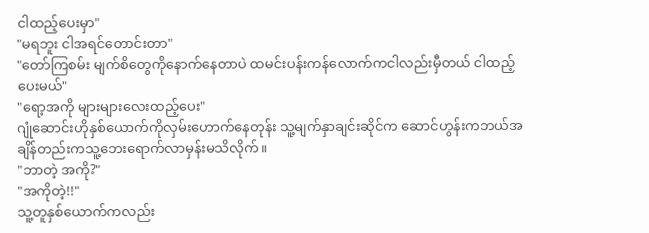ငါထည့်ပေးမှာ"
"မရဘူး ငါအရင်တောင်းတာ"
"တော်ကြစမ်း မျက်စိတွေကိုနောက်နေတာပဲ ထမင်းပန်းကန်လောက်ကငါလည်းမှီတယ် ငါထည့်ပေးမယ်"
"ရော့အကို များများလေးထည့်ပေး"
ဂျုံဆောင်းဟိုနှစ်ယောက်ကိုလှမ်းဟောက်နေတုန်း သူ့မျက်နှာချင်းဆိုင်က ဆောင်ဟွန်းကဘယ်အချိန်တည်းကသူ့ဘေးရောက်လာမှန်းမသိလိုက်။
"ဘာတဲ့ အကို?"
"အကိုတဲ့!!"
သူ့တူနှစ်ယောက်ကလည်း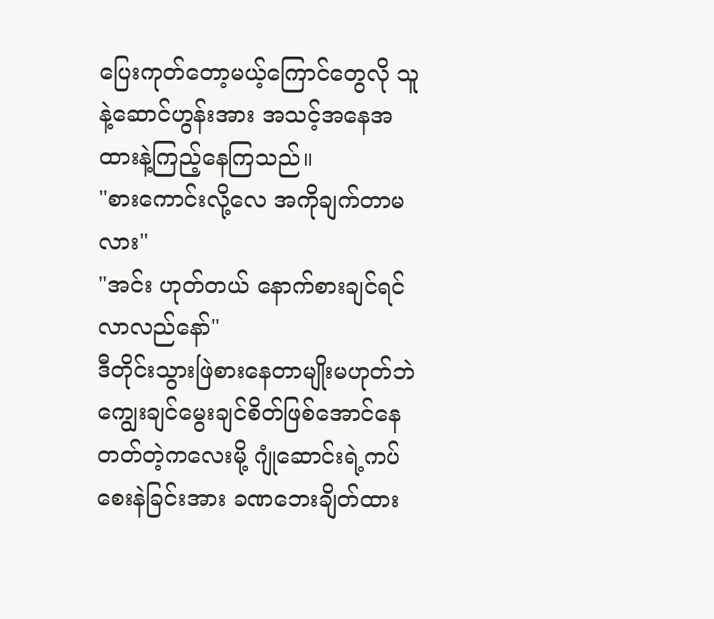ပြေးကုတ်တော့မယ့်ကြောင်တွေလို သူနဲ့ဆောင်ဟွန်းအား အသင့်အနေအထားနဲ့ကြည့်နေကြသည်။
"စားကောင်းလို့လေ အကိုချက်တာမလား"
"အင်း ဟုတ်တယ် နောက်စားချင်ရင် လာလည်နော်"
ဒီတိုင်းသွားဖြဲစားနေတာမျိုးမဟုတ်ဘဲ ကျွေးချင်မွေးချင်စိတ်ဖြစ်အောင်နေတတ်တဲ့ကလေးမို့ ဂျုံဆောင်းရဲ့ကပ်စေးနဲခြင်းအား ခဏဘေးချိတ်ထား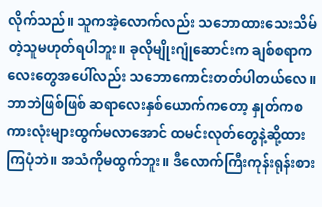လိုက်သည်။ သူကအဲ့လောက်လည်း သဘောထားသေးသိမ်တဲ့သူမဟုတ်ရပါဘူး။ ခုလိုမျိုးဂျုံဆောင်းက ချစ်စရာကလေးတွေအပေါ်လည်း သဘောကောင်းတတ်ပါတယ်လေ။
ဘာဘဲဖြစ်ဖြစ် ဆရာလေးနှစ်ယောက်ကတော့ နှုတ်ကစကားလုံးများထွက်မလာအောင် ထမင်းလုတ်တွေနဲ့ဆို့ထားကြပုံဘဲ။ အသံကိုမထွက်ဘူး။ ဒီလောက်ကြီးကုန်းရုန်းစား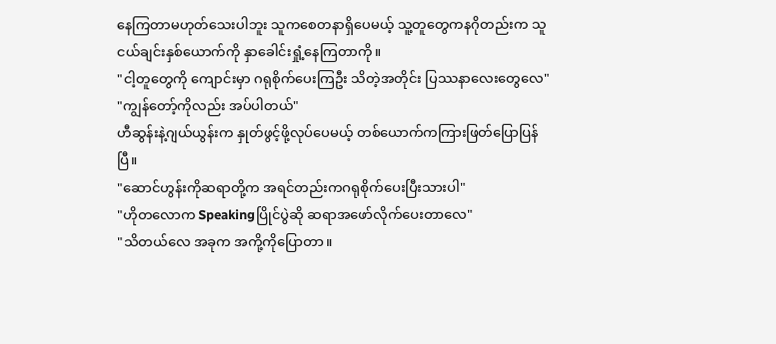နေကြတာမဟုတ်သေးပါဘူး သူကစေတနာရှိပေမယ့် သူ့တူတွေကနဂိုတည်းက သူငယ်ချင်းနှစ်ယောက်ကို နှာခေါင်းရှုံ့နေကြတာကို။
"ငါ့တူတွေကို ကျောင်းမှာ ဂရုစိုက်ပေးကြဦး သိတဲ့အတိုင်း ပြဿနာလေးတွေလေ"
"ကျွန်တော့်ကိုလည်း အပ်ပါတယ်"
ဟီဆွန်းနဲ့ဂျယ်ယွန်းက နှုတ်ဖွင့်ဖို့လုပ်ပေမယ့် တစ်ယောက်ကကြားဖြတ်ပြောပြန်ပြီ။
"ဆောင်ဟွန်းကိုဆရာတို့က အရင်တည်းကဂရုစိုက်ပေးပြီးသားပါ"
"ဟိုတလောက Speakingပြိုင်ပွဲဆို ဆရာအဖော်လိုက်ပေးတာလေ"
"သိတယ်လေ အခုက အကို့ကိုပြောတာ။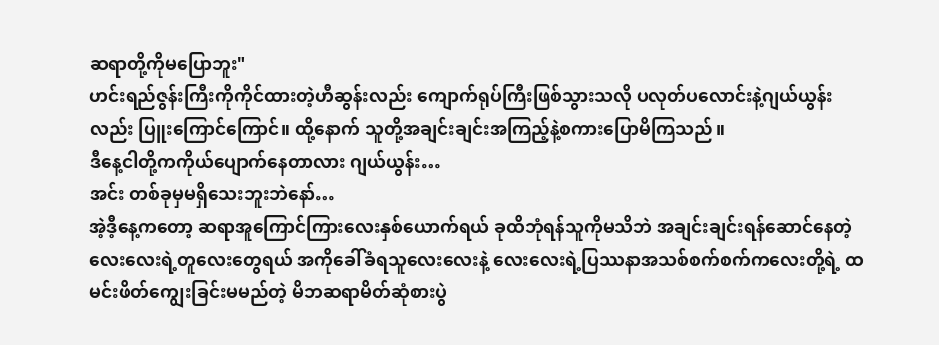ဆရာတို့ကိုမပြောဘူး"
ဟင်းရည်ဇွန်းကြီးကိုကိုင်ထားတဲ့ဟီဆွန်းလည်း ကျောက်ရုပ်ကြီးဖြစ်သွားသလို ပလုတ်ပလောင်းနဲ့ဂျယ်ယွန်းလည်း ပြူးကြောင်ကြောင်။ ထို့နောက် သူတို့အချင်းချင်းအကြည့်နဲ့စကားပြောမိကြသည်။
ဒီနေ့ငါတို့ကကိုယ်ပျောက်နေတာလား ဂျယ်ယွန်း…
အင်း တစ်ခုမှမရှိသေးဘူးဘဲနော်…
အဲ့ဒီ့နေ့ကတော့ ဆရာအူကြောင်ကြားလေးနှစ်ယောက်ရယ် ခုထိဘုံရန်သူကိုမသိဘဲ အချင်းချင်းရန်ဆောင်နေတဲ့လေးလေးရဲ့တူလေးတွေရယ် အကိုခေါ်ခံရသူလေးလေးနဲ့ လေးလေးရဲ့ပြဿနာအသစ်စက်စက်ကလေးတို့ရဲ့ ထမင်းဖိတ်ကျွေးခြင်းမမည်တဲ့ မိဘဆရာမိတ်ဆုံစားပွဲ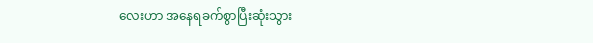လေးဟာ အနေရခက်စွာပြီးဆုံးသွား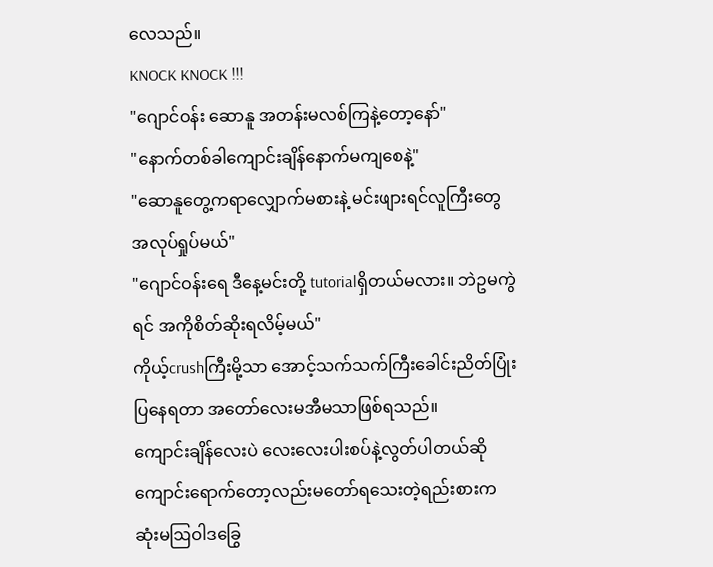လေသည်။
KNOCK KNOCK !!!
"ဂျောင်ဝန်း ဆောနူ အတန်းမလစ်ကြနဲ့တော့နော်"
"နောက်တစ်ခါကျောင်းချိန်နောက်မကျစေနဲ့"
"ဆောနူတွေ့ကရာလျှောက်မစားနဲ့ မင်းဖျားရင်လူကြီးတွေအလုပ်ရှုပ်မယ်"
"ဂျောင်ဝန်းရေ ဒီနေ့မင်းတို့ tutorialရှိတယ်မလား။ ဘဲဥမကွဲရင် အကိုစိတ်ဆိုးရလိမ့်မယ်"
ကိုယ့်crushကြီးမို့သာ အောင့်သက်သက်ကြီးခေါင်းညိတ်ပြုံးပြနေရတာ အတော်လေးမအီမသာဖြစ်ရသည်။
ကျောင်းချိန်လေးပဲ လေးလေးပါးစပ်နဲ့လွတ်ပါတယ်ဆို ကျောင်းရောက်တော့လည်းမတော်ရသေးတဲ့ရည်းစားက ဆုံးမဩဝါဒခြွေ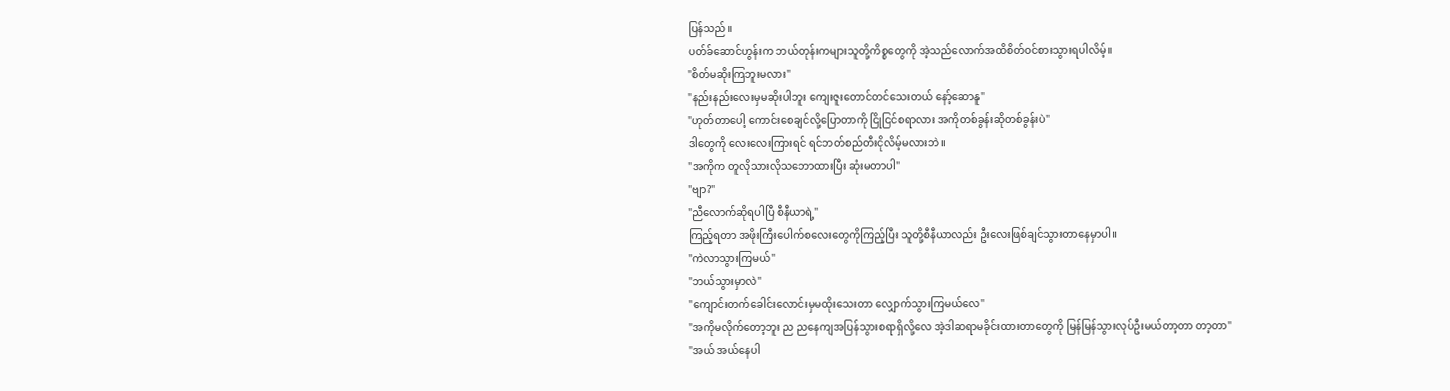ပြန်သည်။
ပတ်ခ်ဆောင်ဟွန်းက ဘယ်တုန်းကများသူတို့ကိစ္စတွေကို အဲ့သည်လောက်အထိစိတ်ဝင်စားသွားရပါလိမ့်။
"စိတ်မဆိုးကြဘူးမလား"
"နည်းနည်းလေးမှမဆိုးပါဘူး ကျေးဇူးတောင်တင်သေးတယ် နော့်ဆောနူ"
"ဟုတ်တာပေါ့ ကောင်းစေချင်လို့ပြောတာကို ငြိုငြင်စရာလား အကိုတစ်ခွန်းဆိုတစ်ခွန်းပဲ"
ဒါတွေကို လေးလေးကြားရင် ရင်ဘတ်စည်တီးငိုလိမ့်မလားဘဲ။
"အကိုက တူလိုသားလိုသဘောထားပြီး ဆုံးမတာပါ"
"ဗျာ?"
"ညီလောက်ဆိုရပါပြီ စီနီယာရဲ့"
ကြည့်ရတာ အဖိုးကြီးပေါက်စလေးတွေကိုကြည့်ပြီး သူတို့စီနီယာလည်း ဦးလေးဖြစ်ချင်သွားတာနေမှာပါ။
"ကဲလာသွားကြမယ်"
"ဘယ်သွားမှာလဲ"
"ကျောင်းတက်ခေါင်းလောင်းမှမထိုးသေးတာ လျှောက်သွားကြမယ်လေ"
"အကိုမလိုက်တော့ဘူး ည ညနေကျအပြန်သွားစရာရှိလို့လေ အဲ့ဒါဆရာမခိုင်းထားတာတွေကို မြန်မြန်သွားလုပ်ဦးမယ်တာ့တာ တာ့တာ"
"အယ် အယ်နေပါ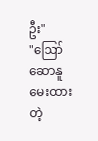ဦး"
"ဪ ဆောနူမေးထားတဲ့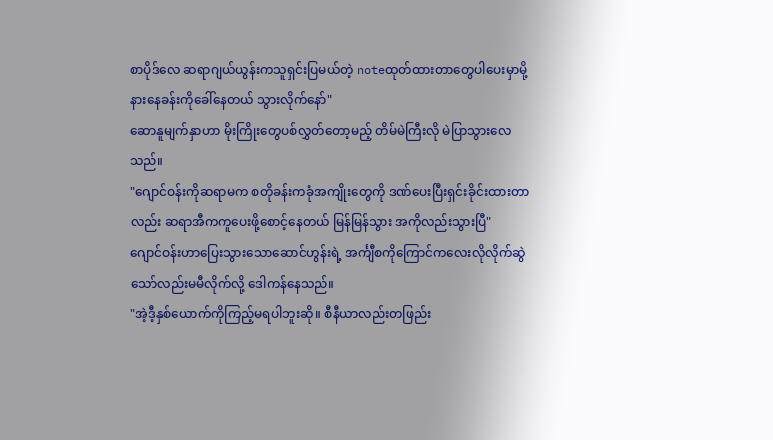စာပိုဒ်လေ ဆရာဂျယ်ယွန်းကသူရှင်းပြမယ်တဲ့ noteထုတ်ထားတာတွေပါပေးမှာမို့ နားနေခန်းကိုခေါ်နေတယ် သွားလိုက်နော်"
ဆောနူမျက်နှာဟာ မိုးကြိုးတွေပစ်လွှတ်တော့မည့် တိမ်မဲကြီးလို မဲပြာသွားလေသည်။
"ဂျောင်ဝန်းကိုဆရာမက စတိုခန်းကခုံအကျိုးတွေကို ဒဏ်ပေးပြီးရှင်းခိုင်းထားတာလည်း ဆရာအီကကူပေးဖို့စောင့်နေတယ် မြန်မြန်သွား အကိုလည်းသွားပြီ"
ဂျောင်ဝန်းဟာပြေးသွားသောဆောင်ဟွန်းရဲ့ အင်္ကျီစကိုကြောင်ကလေးလိုလိုက်ဆွဲသော်လည်းမမီလိုက်လို့ ဒေါကန်နေသည်။
"အဲ့ဒီ့နှစ်ယောက်ကိုကြည့်မရပါဘူးဆို။ စီနီယာလည်းတဖြည်း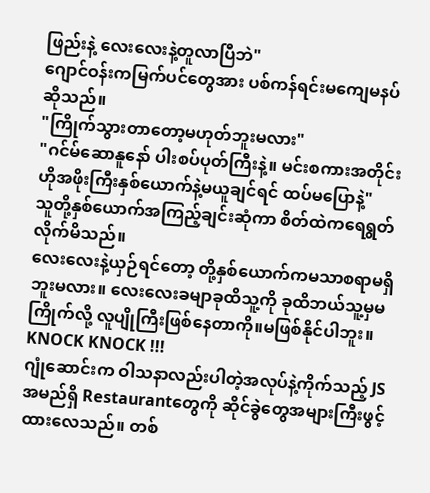ဖြည်းနဲ့ လေးလေးနဲ့တူလာပြီဘဲ"
ဂျောင်ဝန်းကမြက်ပင်တွေအား ပစ်ကန်ရင်းမကျေမနပ်ဆိုသည်။
"ကြိုက်သွားတာတော့မဟုတ်ဘူးမလား"
"ဂင်မ်ဆောနူနော် ပါးစပ်ပုတ်ကြီးနဲ့။ မင်းစကားအတိုင်း ဟိုအဖိုးကြီးနှစ်ယောက်နဲ့မယူချင်ရင် ထပ်မပြောနဲ့"
သူတို့နှစ်ယောက်အကြည့်ချင်းဆုံကာ စိတ်ထဲကရေရွတ်လိုက်မိသည်။
လေးလေးနဲ့ယှဉ်ရင်တော့ တို့နှစ်ယောက်ကမသာစရာမရှိဘူးမလား။ လေးလေးခမျာခုထိသူ့ကို ခုထိဘယ်သူ့မှမကြိုက်လို့ လူပျိုကြီးဖြစ်နေတာကို။မဖြစ်နိုင်ပါဘူး။
KNOCK KNOCK !!!
ဂျုံဆောင်းက ဝါသနာလည်းပါတဲ့အလုပ်နဲ့ကိုက်သည့် JSအမည်ရှိ Restaurantတွေကို ဆိုင်ခွဲတွေအများကြီးဖွင့်ထားလေသည်။ တစ်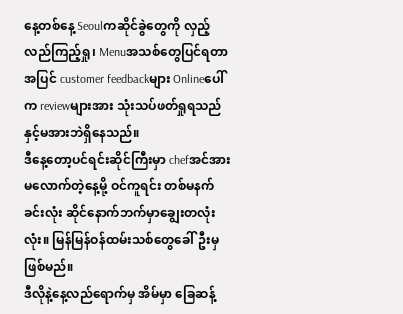နေ့တစ်နေ့ Seoulကဆိုင်ခွဲတွေကို လှည့်လည်ကြည့်ရှု၊ Menuအသစ်တွေပြင်ရတာအပြင် customer feedbackများ Onlineပေါ်က reviewများအား သုံးသပ်ဖတ်ရှုရသည်နှင့်မအားဘဲရှိနေသည်။
ဒီနေ့တော့ပင်ရင်းဆိုင်ကြီးမှာ chefအင်အားမလောက်တဲ့နေ့မို့ ဝင်ကူရင်း တစ်မနက်ခင်းလုံး ဆိုင်နောက်ဘက်မှာချွေးတလုံးလုံး။ မြန်မြန်ဝန်ထမ်းသစ်တွေခေါ်ဦးမှဖြစ်မည်။
ဒီလိုနဲ့နေ့လည်ရောက်မှ အိမ်မှာ ခြေဆန့်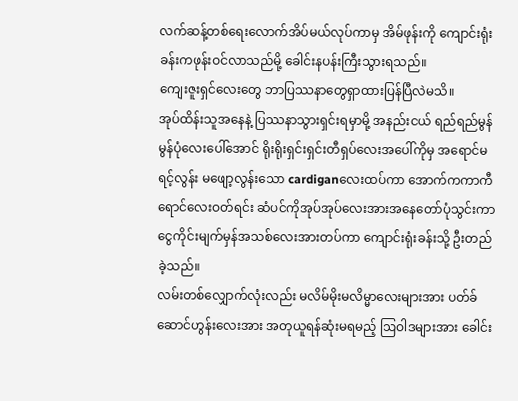လက်ဆန့်တစ်ရေးလောက်အိပ်မယ်လုပ်ကာမှ အိမ်ဖုန်းကို ကျောင်းရုံးခန်းကဖုန်းဝင်လာသည်မို့ ခေါင်းနပန်းကြီးသွားရသည်။
ကျေးဇူးရှင်လေးတွေ ဘာပြဿနာတွေရှာထားပြန်ပြီလဲမသိ။
အုပ်ထိန်းသူအနေနဲ့ ပြဿနာသွားရှင်းရမှာမို့ အနည်းငယ် ရည်ရည်မွန်မွန်ပုံလေးပေါ်အောင် ရိုးရိုးရှင်းရှင်းတီရှပ်လေးအပေါ်ကိုမှ အရောင်မရင့်လွန်း မဖျော့လွန်းသော cardiganလေးထပ်ကာ အောက်ကကာကီရောင်လေးဝတ်ရင်း ဆံပင်ကိုအုပ်အုပ်လေးအားအနေတော်ပုံသွင်းကာ ငွေကိုင်းမျက်မှန်အသစ်လေးအားတပ်ကာ ကျောင်းရုံးခန်းသို့ ဦးတည်ခဲ့သည်။
လမ်းတစ်လျှောက်လုံးလည်း မလိမ်မိုးမလိမ္မာလေးများအား ပတ်ခ်ဆောင်ဟွန်းလေးအား အတုယူရန်ဆုံးမရမည့် ဩဝါဒများအား ခေါင်း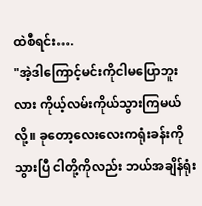ထဲစီရင်း….
"အဲ့ဒါကြောင့်မင်းကိုငါမပြောဘူးလား ကိုယ့်လမ်းကိုယ်သွားကြမယ်လို့။ ခုတော့လေးလေးကရုံးခန်းကိုသွားပြီ ငါတို့ကိုလည်း ဘယ်အချိန်ရုံး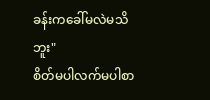ခန်းကခေါ်မလဲမသိဘူး"
စိတ်မပါလက်မပါစာ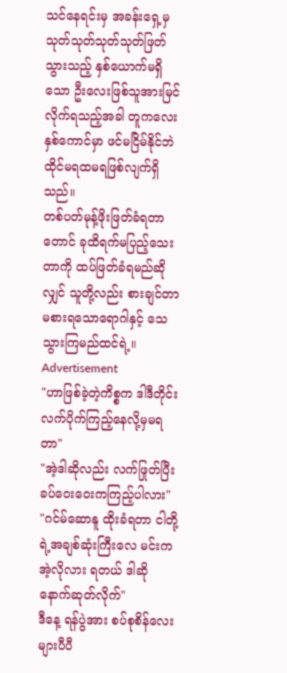သင်နေရင်းမှ အခန်းရှေ့မှ သုတ်သုတ်သုတ်သုတ်ဖြတ်သွားသည့် နှစ်ယောက်မရှိသော ဦးလေးဖြစ်သူအားမြင်လိုက်ရသည့်အခါ တူကလေးနှစ်ကောင်မှာ ဖင်မငြိမ်နိုင်ဘဲ ထိုင်မရထမရဖြစ်လျက်ရှိသည်။
တစ်ပတ်မုန့်ဖိုးဖြတ်ခံရတာတောင် ခုထိရက်မပြည့်သေးတာကို ထပ်ဖြတ်ခံရမည်ဆိုလျှင် သူတို့လည်း စားချင်တာမစားရသောရောဂါနှင့် သေသွားကြမည်ထင်ရဲ့။
Advertisement
"ဟာဖြစ်ခဲ့တဲ့ကိစ္စက ဒါဒီတိုင်းလက်ပိုက်ကြည့်နေလို့မှမရတာ"
"အဲ့ဒါဆိုလည်း လက်ဖြုတ်ပြီး ခပ်ဝေးဝေးကကြည့်ပါလား"
"ဂင်မ်ဆောနူ ထိုးခံရတာ ငါတို့ရဲ့အချစ်ဆုံးကြီးလေ မင်းကအဲ့လိုလား ရတယ် ဒါဆိုနောက်ဆုတ်လိုက်"
ဒီနေ့ ရန်ပွဲအား စပ်စုစိန်လေးများပီပီ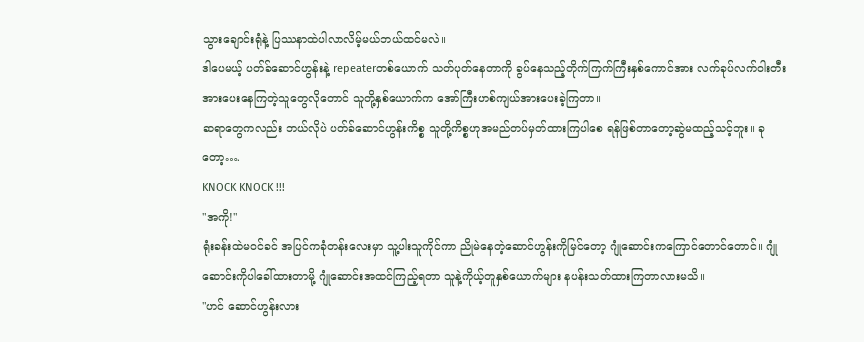သွားချောင်းရုံနဲ့ ပြဿနာထဲပါလာလိမ့်မယ်ဘယ်ထင်မလဲ။
ဒါပေမယ့် ပတ်ခ်ဆောင်ဟွန်းနဲ့ repeaterတစ်ယောက် သတ်ပုတ်နေတာကို ခွပ်နေသည့်တိုက်ကြက်ကြီးနှစ်ကောင်အား လက်ခုပ်လက်ဝါးတီးအားပေးနေကြတဲ့သူတွေလိုတောင် သူတို့နှစ်ယောက်က အော်ကြီးဟစ်ကျယ်အားပေးခဲ့ကြတာ။
ဆရာတွေကလည်း ဘယ်လိုပဲ ပတ်ခ်ဆောင်ဟွန်းကိစ္စ သူတို့ကိစ္စဟုအမည်တပ်မှတ်ထားကြပါစေ ရန်ဖြစ်တာတော့ဆွဲမထည့်သင့်ဘူး။ ခုတော့….
KNOCK KNOCK !!!
"အကို!"
ရုံးခန်းထဲမဝင်ခင် အပြင်ကခုံတန်းလေးမှာ သူ့ပါးသူကိုင်ကာ ညိုမဲနေတဲ့ဆောင်ဟွန်းကိုမြင်တော့ ဂျုံဆောင်းကကြောင်တောင်တောင်။ ဂျုံဆောင်းကိုပါခေါ်ထားတာမို့ ဂျုံဆောင်းအထင်ကြည့်ရတာ သူနဲ့ကိုယ့်တူနှစ်ယောက်များ နပန်းသတ်ထားကြတာလားမသိ။
"ဟင် ဆောင်ဟွန်းလား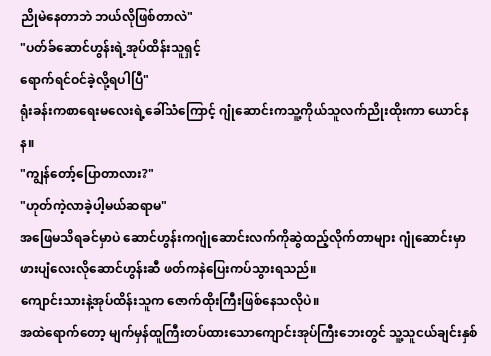ညိုမဲနေတာဘဲ ဘယ်လိုဖြစ်တာလဲ"
"ပတ်ခ်ဆောင်ဟွန်းရဲ့အုပ်ထိန်းသူရှင့်
ရောက်ရင်ဝင်ခဲ့လို့ရပါပြီ"
ရုံးခန်းကစာရေးမလေးရဲ့ခေါ်သံကြောင့် ဂျုံဆောင်းကသူ့ကိုယ်သူလက်ညိုးထိုးကာ ယောင်နန။
"ကျွန်တော့်ပြောတာလား?"
"ဟုတ်ကဲ့လာခဲ့ပါ့မယ်ဆရာမ"
အဖြေမသိရခင်မှာပဲ ဆောင်ဟွန်းကဂျုံဆောင်းလက်ကိုဆွဲထည့်လိုက်တာများ ဂျုံဆောင်းမှာ ဖားပျံလေးလိုဆောင်ဟွန်းဆီ ဖတ်ကနဲပြေးကပ်သွားရသည်။
ကျောင်းသားနဲ့အုပ်ထိန်းသူက ဇောက်ထိုးကြီးဖြစ်နေသလိုပဲ။
အထဲရောက်တော့ မျက်မှန်ထူကြီးတပ်ထားသောကျောင်းအုပ်ကြီးဘေးတွင် သူ့သူငယ်ချင်းနှစ်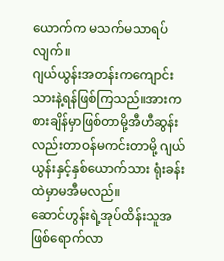ယောက်က မသက်မသာရပ်လျက်။
ဂျယ်ယွန်းအတန်းကကျောင်းသားနဲ့ရန်ဖြစ်ကြသည်။အားကစားချိန်မှာဖြစ်တာမို့အီဟီဆွန်းလည်းတာဝန်မကင်းတာမို့ ဂျယ်ယွန်းနှင့်နှစ်ယောက်သား ရုံးခန်းထဲမှာမအီမလည်။
ဆောင်ဟွန်းရဲ့အုပ်ထိန်းသူအဖြစ်ရောက်လာ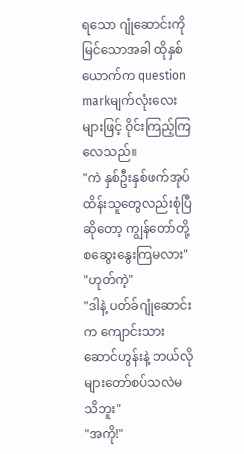ရသော ဂျုံဆောင်းကိုမြင်သောအခါ ထိုနှစ်ယောက်က question markမျက်လုံးလေးများဖြင့် ဝိုင်းကြည့်ကြလေသည်။
"ကဲ နှစ်ဦးနှစ်ဖက်အုပ်ထိန်းသူတွေလည်းစုံပြီဆိုတော့ ကျွန်တော်တို့စဆွေးနွေးကြမလား"
"ဟုတ်ကဲ့"
"ဒါနဲ့ ပတ်ခ်ဂျုံဆောင်းက ကျောင်းသားဆောင်ဟွန်းနဲ့ ဘယ်လိုများတော်စပ်သလဲမသိဘူး"
"အကို!"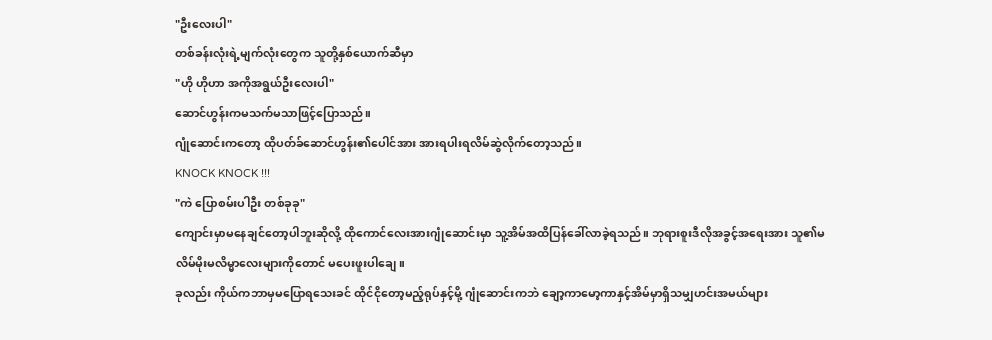"ဦးလေးပါ"
တစ်ခန်းလုံးရဲ့မျက်လုံးတွေက သူတို့နှစ်ယောက်ဆီမှာ
"ဟို ဟိုဟာ အကိုအရွယ်ဦးလေးပါ"
ဆောင်ဟွန်းကမသက်မသာဖြင့်ပြောသည်။
ဂျုံဆောင်းကတော့ ထိုပတ်ခ်ဆောင်ဟွန်း၏ပေါင်အား အားရပါးရလိမ်ဆွဲလိုက်တော့သည်။
KNOCK KNOCK !!!
"ကဲ ပြောစမ်းပါဦး တစ်ခုခု"
ကျောင်းမှာမနေချင်တော့ပါဘူးဆိုလို့ ထိုကောင်လေးအားဂျုံဆောင်းမှာ သူ့အိမ်အထိပြန်ခေါ်လာခဲ့ရသည်။ ဘုရားစူးဒီလိုအခွင့်အရေးအား သူ၏မလိမ်မိုးမလိမ္မာလေးများကိုတောင် မပေးဖူးပါချေ။
ခုလည်း ကိုယ်ကဘာမှမပြောရသေးခင် ထိုင်ငိုတော့မည့်ရုပ်နှင့်မို့ ဂျုံဆောင်းကဘဲ ချော့ကာမော့ကာနှင့်အိမ်မှာရှိသမျှဟင်းအမယ်များ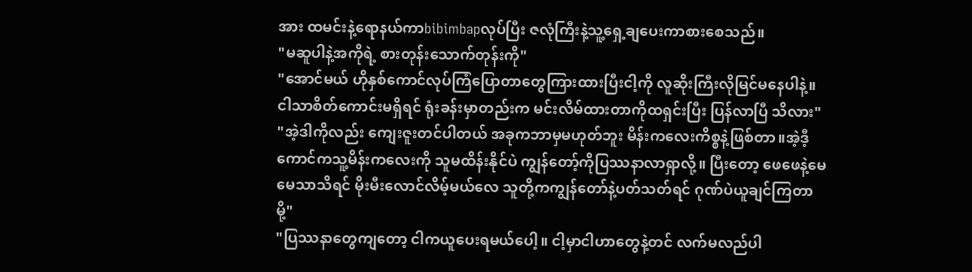အား ထမင်းနဲ့ရောနယ်ကာbibimbapလုပ်ပြီး ဇလုံကြီးနဲ့သူ့ရှေ့ချပေးကာစားစေသည်။
"မဆူပါနဲ့အကိုရဲ့ စားတုန်းသောက်တုန်းကို"
"အောင်မယ် ဟိုနှစ်ကောင်လုပ်ကြံပြောတာတွေကြားထားပြီးငါ့ကို လူဆိုးကြီးလိုမြင်မနေပါနဲ့။ ငါသာစိတ်ကောင်းမရှိရင် ရုံးခန်းမှာတည်းက မင်းလိမ်ထားတာကိုထရှင်းပြီး ပြန်လာပြီ သိလား"
"အဲ့ဒါကိုလည်း ကျေးဇူးတင်ပါတယ် အခုကဘာမှမဟုတ်ဘူး မိန်းကလေးကိစ္စနဲ့ဖြစ်တာ။အဲ့ဒီ့ကောင်ကသူ့မိန်းကလေးကို သူမထိန်းနိုင်ပဲ ကျွန်တော့်ကိုပြဿနာလာရှာလို့။ ပြီးတော့ ဖေဖေနဲ့မေမေသာသိရင် မိုးမီးလောင်လိမ့်မယ်လေ သူတို့ကကျွန်တော်နဲ့ပတ်သတ်ရင် ဂုဏ်ပဲယူချင်ကြတာမို့"
"ပြဿနာတွေကျတော့ ငါကယူပေးရမယ်ပေါ့။ ငါ့မှာငါဟာတွေနဲ့တင် လက်မလည်ပါ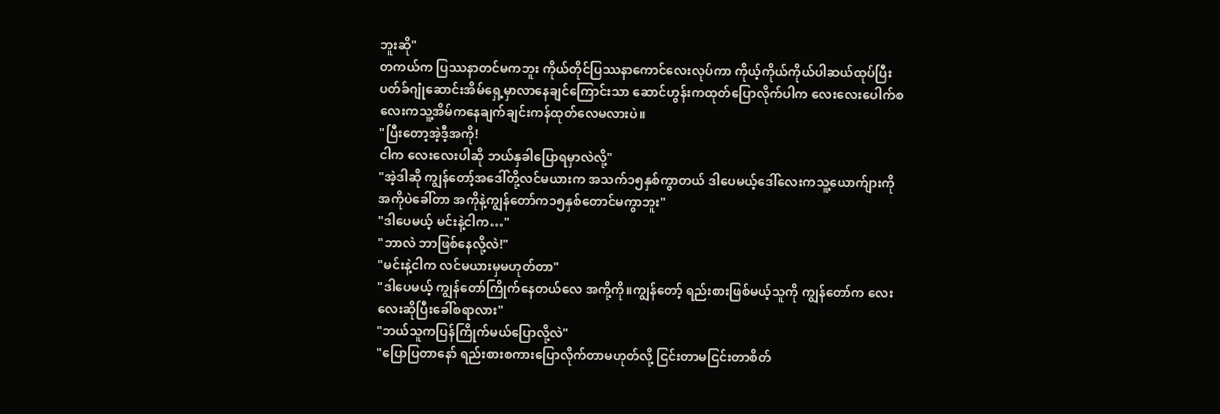ဘူးဆို"
တကယ်က ပြဿနာတင်မကဘူး ကိုယ်တိုင်ပြဿနာကောင်လေးလုပ်ကာ ကိုယ့်ကိုယ်ကိုယ်ပါဆယ်ထုပ်ပြီး ပတ်ခ်ဂျုံဆောင်းအိမ်ရှေ့မှာလာနေချင်ကြောင်းသာ ဆောင်ဟွန်းကထုတ်ပြောလိုက်ပါက လေးလေးပေါက်စလေးကသူ့အိမ်ကနေချက်ချင်းကန်ထုတ်လေမလားပဲ။
"ပြီးတော့အဲ့ဒီ့အကို!
ငါက လေးလေးပါဆို ဘယ်နှခါပြောရမှာလဲလို့"
"အဲ့ဒါဆို ကျွန်တော့်အဒေါ်တို့လင်မယားက အသက်၁၅နှစ်ကွာတယ် ဒါပေမယ့်ဒေါ်လေးကသူ့ယောက်ျားကို အကိုပဲခေါ်တာ အကိုနဲ့ကျွန်တော်က၁၅နှစ်တောင်မကွာဘူး"
"ဒါပေမယ့် မင်းနဲ့ငါက…"
"ဘာလဲ ဘာဖြစ်နေလို့လဲ!"
"မင်းနဲ့ငါက လင်မယားမှမဟုတ်တာ"
"ဒါပေမယ့် ကျွန်တော်ကြိုက်နေတယ်လေ အကို့ကို။ကျွန်တော့် ရည်းစားဖြစ်မယ့်သူကို ကျွန်တော်က လေးလေးဆိုပြီးခေါ်စရာလား"
"ဘယ်သူကပြန်ကြိုက်မယ်ပြောလို့လဲ"
"ပြောပြတာနော် ရည်းစားစကားပြောလိုက်တာမဟုတ်လို့ ငြင်းတာမငြင်းတာစိတ်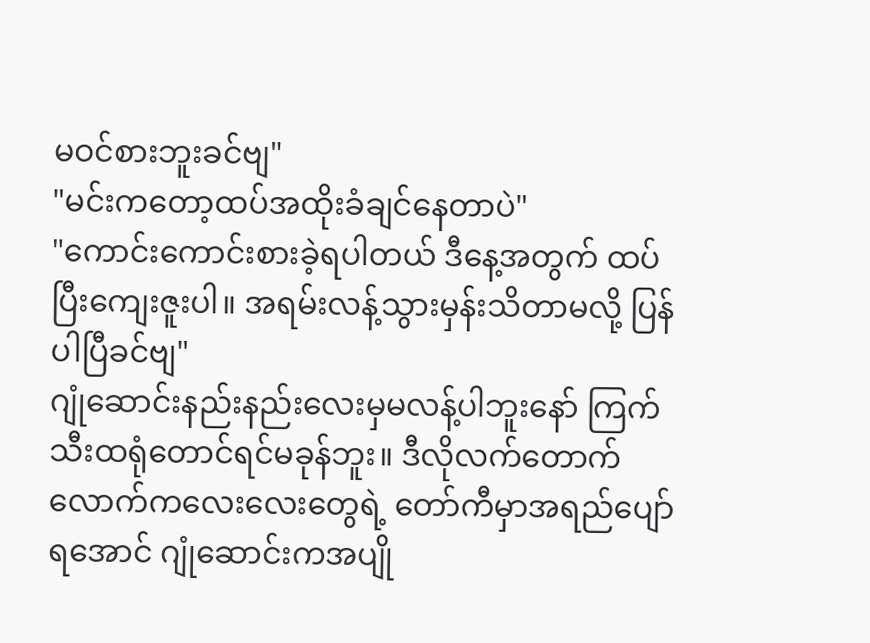မဝင်စားဘူးခင်ဗျ"
"မင်းကတော့ထပ်အထိုးခံချင်နေတာပဲ"
"ကောင်းကောင်းစားခဲ့ရပါတယ် ဒီနေ့အတွက် ထပ်ပြီးကျေးဇူးပါ။ အရမ်းလန့်သွားမှန်းသိတာမလို့ ပြန်ပါပြီခင်ဗျ"
ဂျုံဆောင်းနည်းနည်းလေးမှမလန့်ပါဘူးနော် ကြက်သီးထရုံတောင်ရင်မခုန်ဘူး။ ဒီလိုလက်တောက်လောက်ကလေးလေးတွေရဲ့ တော်ကီမှာအရည်ပျော်ရအောင် ဂျုံဆောင်းကအပျို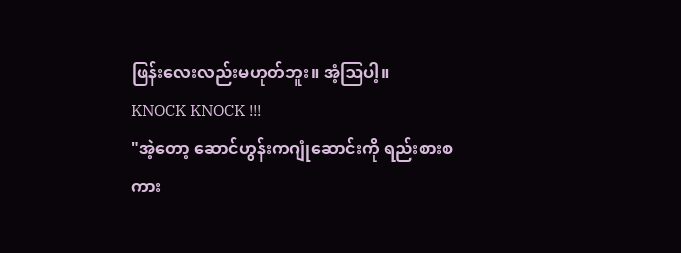ဖြန်းလေးလည်းမဟုတ်ဘူး။ အံ့ဩပါ့။
KNOCK KNOCK !!!
"အဲ့တော့ ဆောင်ဟွန်းကဂျုံဆောင်းကို ရည်းစားစကား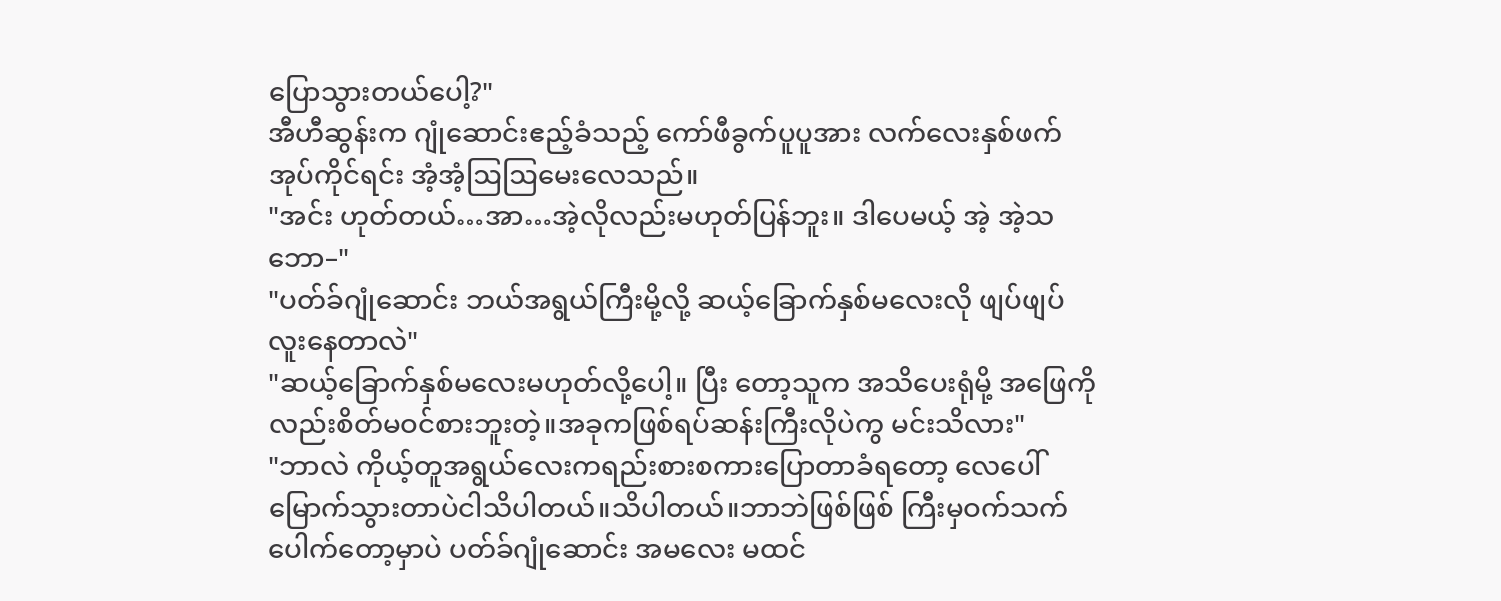ပြောသွားတယ်ပေါ့?"
အီဟီဆွန်းက ဂျုံဆောင်းဧည့်ခံသည့် ကော်ဖီခွက်ပူပူအား လက်လေးနှစ်ဖက်အုပ်ကိုင်ရင်း အံ့အံ့ဩဩမေးလေသည်။
"အင်း ဟုတ်တယ်…အာ…အဲ့လိုလည်းမဟုတ်ပြန်ဘူး။ ဒါပေမယ့် အဲ့ အဲ့သဘော–"
"ပတ်ခ်ဂျုံဆောင်း ဘယ်အရွယ်ကြီးမို့လို့ ဆယ့်ခြောက်နှစ်မလေးလို ဖျပ်ဖျပ်လူးနေတာလဲ"
"ဆယ့်ခြောက်နှစ်မလေးမဟုတ်လို့ပေါ့။ ပြီး တော့သူက အသိပေးရုံမို့ အဖြေကိုလည်းစိတ်မဝင်စားဘူးတဲ့။အခုကဖြစ်ရပ်ဆန်းကြီးလိုပဲကွ မင်းသိလား"
"ဘာလဲ ကိုယ့်တူအရွယ်လေးကရည်းစားစကားပြောတာခံရတော့ လေပေါ်မြောက်သွားတာပဲငါသိပါတယ်။သိပါတယ်။ဘာဘဲဖြစ်ဖြစ် ကြီးမှဝက်သက်ပေါက်တော့မှာပဲ ပတ်ခ်ဂျုံဆောင်း အမလေး မထင်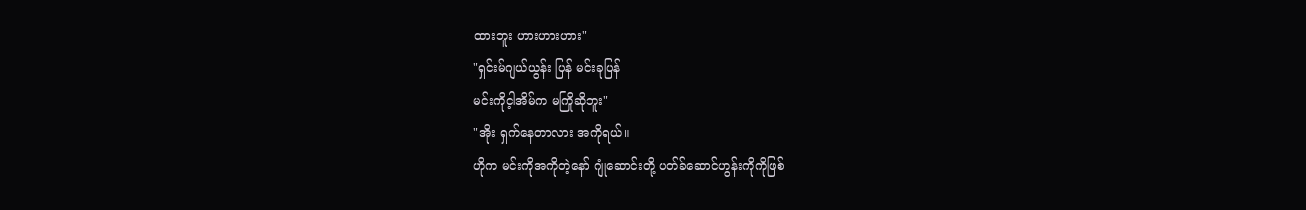ထားဘူး ဟားဟားဟား"
"ရှင်းမ်ဂျယ်ယွန်း ပြန် မင်းခုပြန်
မင်းကိုင့ါအိမ်က မကြိုဆိုဘူး"
"အိုး ရှက်နေတာလား အကိုရယ်။
ဟိုက မင်းကိုအကိုတဲ့နော် ဂျုံဆောင်းတို့ ပတ်ခ်ဆောင်ဟွန်းကိုကိုဖြစ်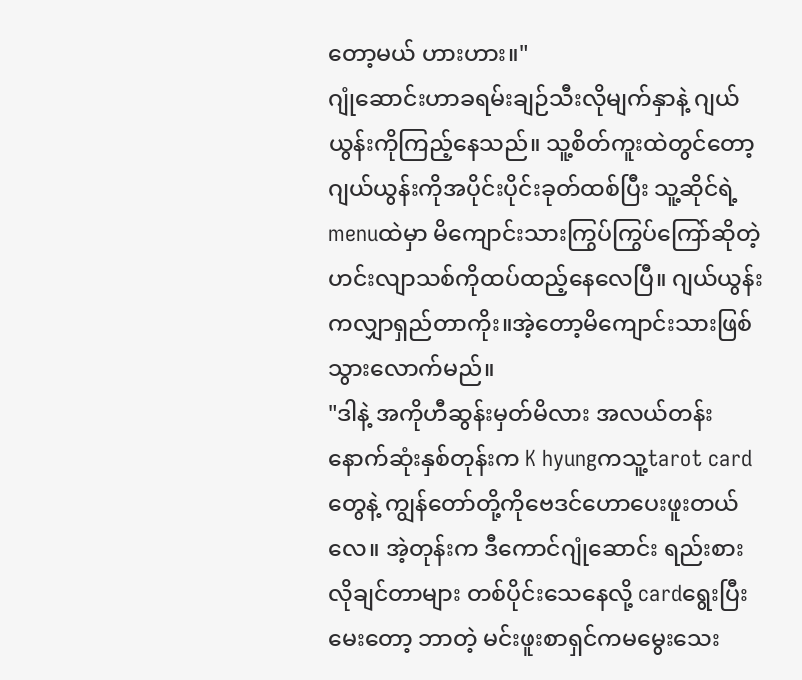တော့မယ် ဟားဟား။"
ဂျုံဆောင်းဟာခရမ်းချဉ်သီးလိုမျက်နှာနဲ့ ဂျယ်ယွန်းကိုကြည့်နေသည်။ သူ့စိတ်ကူးထဲတွင်တော့ ဂျယ်ယွန်းကိုအပိုင်းပိုင်းခုတ်ထစ်ပြီး သူ့ဆိုင်ရဲ့menuထဲမှာ မိကျောင်းသားကြွပ်ကြွပ်ကြော်ဆိုတဲ့ဟင်းလျာသစ်ကိုထပ်ထည့်နေလေပြီ။ ဂျယ်ယွန်းကလျှာရှည်တာကိုး။အဲ့တော့မိကျောင်းသားဖြစ်သွားလောက်မည်။
"ဒါနဲ့ အကိုဟီဆွန်းမှတ်မိလား အလယ်တန်းနောက်ဆုံးနှစ်တုန်းက K hyungကသူ့tarot cardတွေနဲ့ ကျွန်တော်တို့ကိုဗေဒင်ဟောပေးဖူးတယ်လေ။ အဲ့တုန်းက ဒီကောင်ဂျုံဆောင်း ရည်းစားလိုချင်တာများ တစ်ပိုင်းသေနေလို့ cardရွေးပြီးမေးတော့ ဘာတဲ့ မင်းဖူးစာရှင်ကမမွေးသေး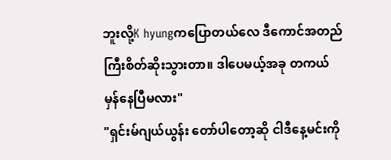ဘူးလို့K hyungကပြောတယ်လေ ဒီကောင်အတည်ကြီးစိတ်ဆိုးသွားတာ။ ဒါပေမယ့်အခု တကယ်မှန်နေပြီမလား"
"ရှင်းမ်ဂျယ်ယွန်း တော်ပါတော့ဆို ငါဒီနေ့မင်းကို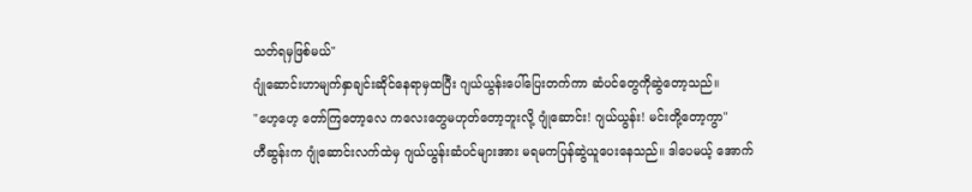သတ်ရမှဖြစ်မယ်"
ဂျုံဆောင်းဟာမျက်နှာချင်းဆိုင်နေရာမှထပြီး ဂျယ်ယွန်းပေါ်ပြေးတက်ကာ ဆံပင်တွေကိုဆွဲတော့သည်။
"ဟေ့ဟေ့ တော်ကြတော့လေ ကလေးတွေမဟုတ်တော့ဘူးလို့ ဂျုံဆောင်း! ဂျယ်ယွန်း! မင်းတို့တော့ကွာ"
ဟီဆွန်းက ဂျုံဆောင်းလက်ထဲမှ ဂျယ်ယွန်းဆံပင်များအား မရမကပြန်ဆွဲယူပေးနေသည်။ ဒါပေမယ့် အောက်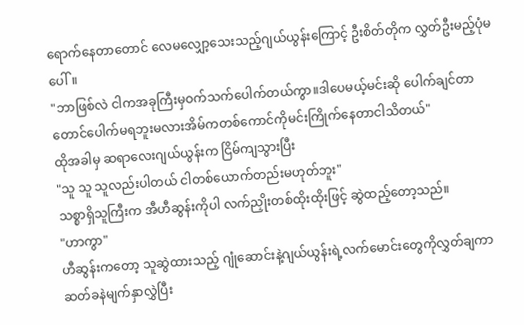ရောက်နေတာတောင် လေမလျှော့သေးသည့်ဂျယ်ယွန်းကြောင့် ဦးစိတ်တိုက လွှတ်ဦးမည့်ပုံမပေါ်။
"ဘာဖြစ်လဲ ငါကအခုကြီးမှဝက်သက်ပေါက်တယ်ကွာ။ဒါပေမယ့်မင်းဆို ပေါက်ချင်တာတောင်ပေါက်မရဘူးမလားအိမ်ကတစ်ကောင်ကိုမင်းကြိုက်နေတာငါသိတယ်"
ထိုအခါမှ ဆရာလေးဂျယ်ယွန်းက ငြိမ်ကျသွားပြီး
"သူ သူ သူလည်းပါတယ် ငါတစ်ယောက်တည်းမဟုတ်ဘူး"
သစ္စာရှိသူကြီးက အီဟီဆွန်းကိုပါ လက်ညှိုးတစ်ထိုးထိုးဖြင့် ဆွဲထည့်တော့သည်။
"ဟာကွာ"
ဟီဆွန်းကတော့ သူဆွဲထားသည့် ဂျုံဆောင်းနဲ့ဂျယ်ယွန်းရဲ့လက်မောင်းတွေကိုလွှတ်ချကာ ဆတ်ခနဲမျက်နှာလွှဲပြီး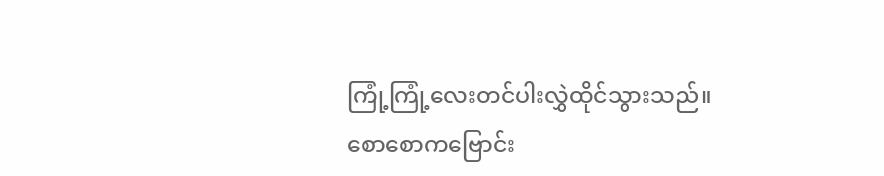ကြုံ့ကြုံ့လေးတင်ပါးလွှဲထိုင်သွားသည်။
စောစောကဗြောင်း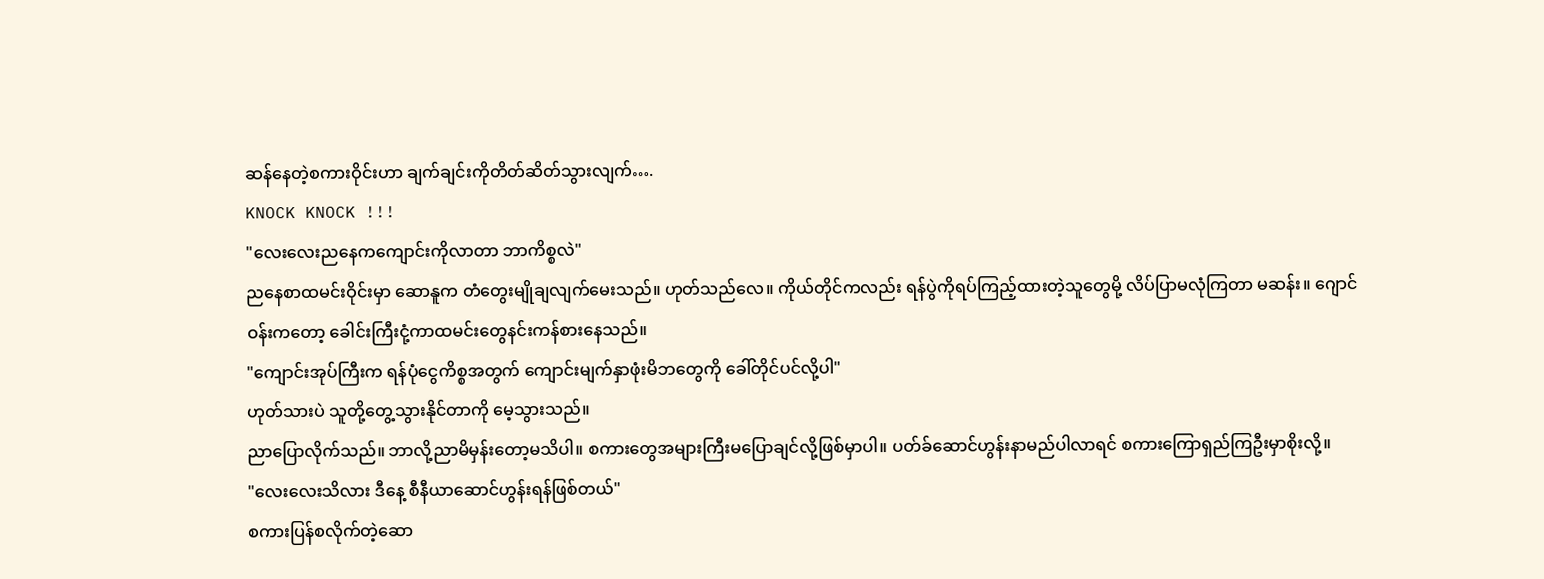ဆန်နေတဲ့စကားဝိုင်းဟာ ချက်ချင်းကိုတိတ်ဆိတ်သွားလျက်….
KNOCK KNOCK !!!
"လေးလေးညနေကကျောင်းကိုလာတာ ဘာကိစ္စလဲ"
ညနေစာထမင်းဝိုင်းမှာ ဆောနူက တံတွေးမျိုချလျက်မေးသည်။ ဟုတ်သည်လေ။ ကိုယ်တိုင်ကလည်း ရန်ပွဲကိုရပ်ကြည့်ထားတဲ့သူတွေမို့ လိပ်ပြာမလုံကြတာ မဆန်း။ ဂျောင်ဝန်းကတော့ ခေါင်းကြီးငုံ့ကာထမင်းတွေနင်းကန်စားနေသည်။
"ကျောင်းအုပ်ကြီးက ရန်ပုံငွေကိစ္စအတွက် ကျောင်းမျက်နှာဖုံးမိဘတွေကို ခေါ်တိုင်ပင်လို့ပါ"
ဟုတ်သားပဲ သူတို့တွေ့သွားနိုင်တာကို မေ့သွားသည်။
ညာပြောလိုက်သည်။ ဘာလို့ညာမိမှန်းတော့မသိပါ။ စကားတွေအများကြီးမပြောချင်လို့ဖြစ်မှာပါ။ ပတ်ခ်ဆောင်ဟွန်းနာမည်ပါလာရင် စကားကြောရှည်ကြဦးမှာစိုးလို့။
"လေးလေးသိလား ဒီနေ့ စီနီယာဆောင်ဟွန်းရန်ဖြစ်တယ်"
စကားပြန်စလိုက်တဲ့ဆော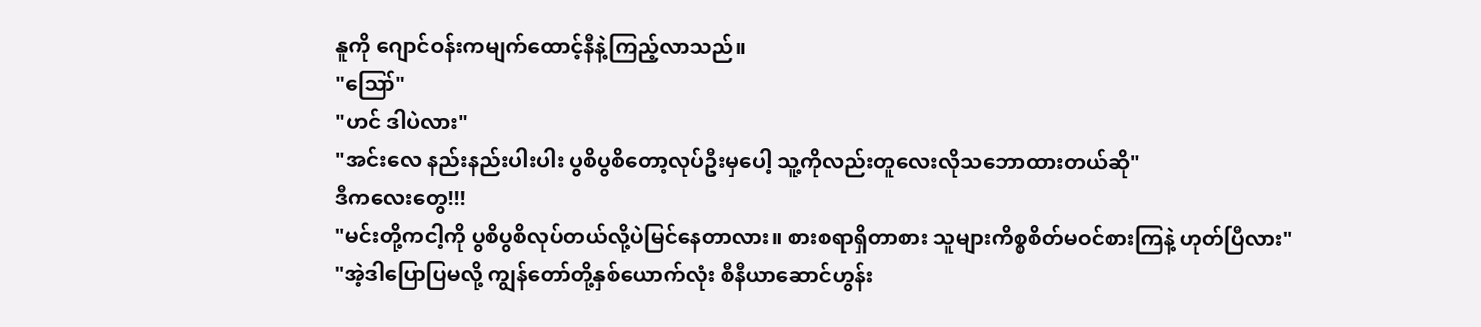နူကို ဂျောင်ဝန်းကမျက်ထောင့်နီနဲ့ကြည့်လာသည်။
"ဪ"
"ဟင် ဒါပဲလား"
"အင်းလေ နည်းနည်းပါးပါး ပွစိပွစိတော့လုပ်ဦးမှပေါ့ သူ့ကိုလည်းတူလေးလိုသဘောထားတယ်ဆို"
ဒီကလေးတွေ!!!
"မင်းတို့ကငါ့ကို ပွစိပွစိလုပ်တယ်လို့ပဲမြင်နေတာလား။ စားစရာရှိတာစား သူများကိစ္စစိတ်မဝင်စားကြနဲ့ ဟုတ်ပြီလား"
"အဲ့ဒါပြောပြမလို့ ကျွန်တော်တို့နှစ်ယောက်လုံး စီနီယာဆောင်ဟွန်း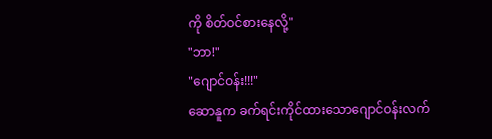ကို စိတ်ဝင်စားနေလို့"
"ဘာ!"
"ဂျောင်ဝန်း!!!"
ဆောနူက ခက်ရင်းကိုင်ထားသောဂျောင်ဝန်းလက်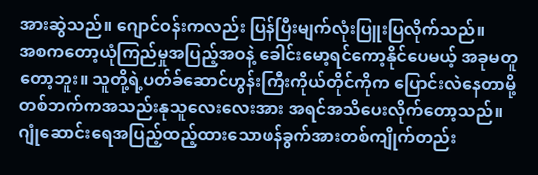အားဆွဲသည်။ ဂျောင်ဝန်းကလည်း ပြန်ပြီးမျက်လုံးပြူးပြလိုက်သည်။
အစကတော့ယုံကြည်မှုအပြည့်အဝနဲ့ ခေါင်းမော့ရင်ကော့နိုင်ပေမယ့် အခုမတူတော့ဘူး။ သူတို့ရဲ့ပတ်ခ်ဆောင်ဟွန်းကြီးကိုယ်တိုင်ကိုက ပြောင်းလဲနေတာမို့ တစ်ဘက်ကအသည်းနုသူလေးလေးအား အရင်အသိပေးလိုက်တော့သည်။
ဂျုံဆောင်းရေအပြည့်ထည့်ထားသောဖန်ခွက်အားတစ်ကျိုက်တည်း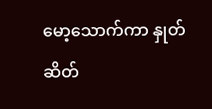မော့သောက်ကာ နှုတ်ဆိတ်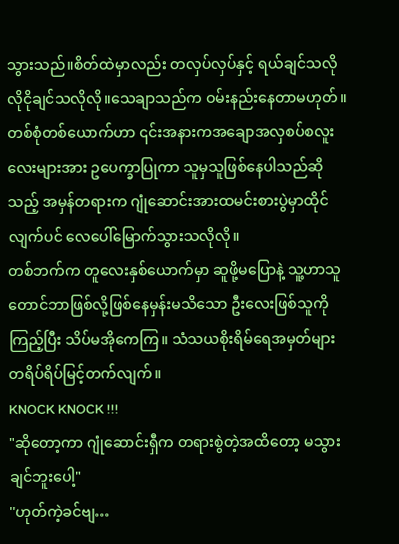သွားသည်။စိတ်ထဲမှာလည်း တလှပ်လှပ်နှင့် ရယ်ချင်သလိုလိုငိုချင်သလိုလို။သေချာသည်က ဝမ်းနည်းနေတာမဟုတ်။
တစ်စုံတစ်ယောက်ဟာ ၎င်းအနားကအချောအလှစပ်စလူးလေးများအား ဥပေက္ခာပြုကာ သူမှသူဖြစ်နေပါသည်ဆိုသည့် အမှန်တရားက ဂျုံဆောင်းအားထမင်းစားပွဲမှာထိုင်လျက်ပင် လေပေါ်မြောက်သွားသလိုလို။
တစ်ဘက်က တူလေးနှစ်ယောက်မှာ ဆူဖို့မပြောနဲ့ သူ့ဟာသူတောင်ဘာဖြစ်လို့ဖြစ်နေမှန်းမသိသော ဦးလေးဖြစ်သူကိုကြည့်ပြီး သိပ်မအိုကေကြ။ သံသယစိုးရိမ်ရေအမှတ်များ တရိပ်ရိပ်မြင့်တက်လျက်။
KNOCK KNOCK !!!
"ဆိုတော့ကာ ဂျုံဆောင်းရှီက တရားစွဲတဲ့အထိတော့ မသွားချင်ဘူးပေါ့"
''ဟုတ်ကဲ့ခင်ဗျ…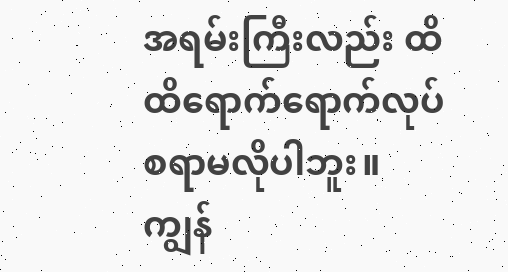အရမ်းကြီးလည်း ထိထိရောက်ရောက်လုပ်စရာမလိုပါဘူး။ကျွန်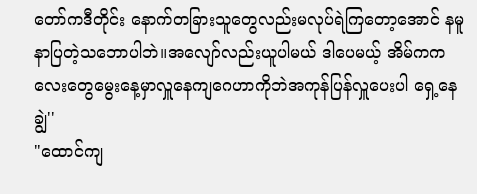တော်ကဒီတိုင်း နောက်တခြားသူတွေလည်းမလုပ်ရဲကြတော့အောင် နမူနာပြတဲ့သဘောပါဘဲ။အလျော်လည်းယူပါမယ် ဒါပေမယ့် အိမ်ကကလေးတွေမွေးနေ့မှာလှူနေကျဂေဟာကိုဘဲအကုန်ပြန်လှူပေးပါ ရှေ့နေချွဲ''
"ထောင်ကျ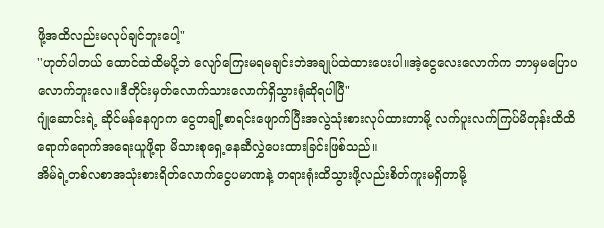ဖို့အထိလည်းမလုပ်ချင်ဘူးပေါ့"
''ဟုတ်ပါတယ် ထောင်ထဲထိမပို့ဘဲ လျော်ကြေးမရမချင်းဘဲအချုပ်ထဲထားပေးပါ။အဲ့ငွေလေးလောက်က ဘာမှမပြောပလောက်ဘူးလေ။ဒီတိုင်းမှတ်လောက်သားလောက်ရှိသွားရုံဆိုရပါပြီ"
ဂျုံဆောင်းရဲ့ ဆိုင်မန်နေဂျာက ငွေတချို့စာရင်းဖျောက်ပြီးအလွဲသုံးစားလုပ်ထားတာမို့ လက်ပူးလက်ကြပ်မိတုန်းထိထိရောက်ရောက်အရေးယူဖို့ရာ မိသားစုရှေ့နေဆီလွှဲပေးထားခြင်းဖြစ်သည်။
အိမ်ရဲ့တစ်လစာအသုံးစားရိတ်လောက်ငွေပမာဏနဲ့ တရားရုံးထိသွားဖို့လည်းစိတ်ကူးမရှိတာမို့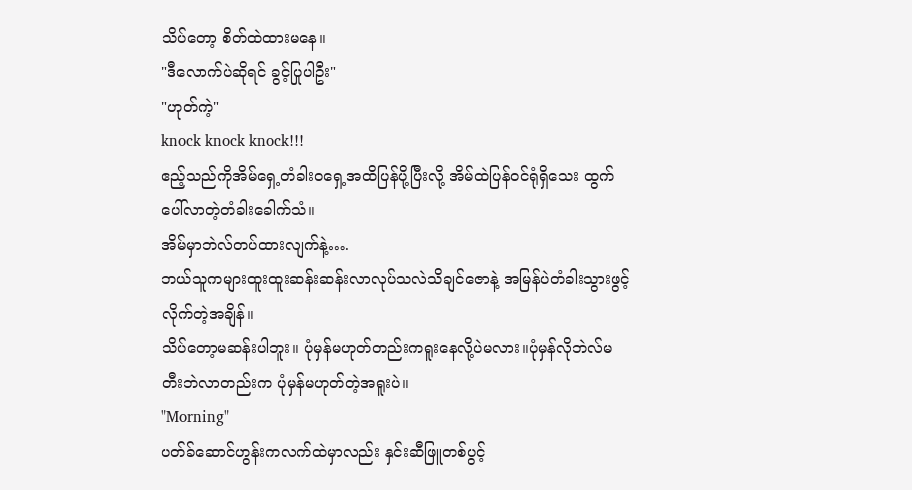သိပ်တော့ စိတ်ထဲထားမနေ။
"ဒီလောက်ပဲဆိုရင် ခွင့်ပြုပါဦး"
"ဟုတ်ကဲ့"
knock knock knock!!!
ဧည့်သည်ကိုအိမ်ရှေ့တံခါးဝရှေ့အထိပြန်ပို့ပြီးလို့ အိမ်ထဲပြန်ဝင်ရုံရှိသေး ထွက်ပေါ်လာတဲ့တံခါးခေါက်သံ။
အိမ်မှာဘဲလ်တပ်ထားလျက်နဲ့….
ဘယ်သူကများထူးထူးဆန်းဆန်းလာလုပ်သလဲသိချင်ဇောနဲ့ အမြန်ပဲတံခါးသွားဖွင့်လိုက်တဲ့အချိန်။
သိပ်တော့မဆန်းပါဘူး။ ပုံမှန်မဟုတ်တည်းကရူးနေလို့ပဲမလား။ပုံမှန်လိုဘဲလ်မတီးဘဲလာတည်းက ပုံမှန်မဟုတ်တဲ့အရူးပဲ။
"Morning"
ပတ်ခ်ဆောင်ဟွန်းကလက်ထဲမှာလည်း နှင်းဆီဖြူတစ်ပွင့်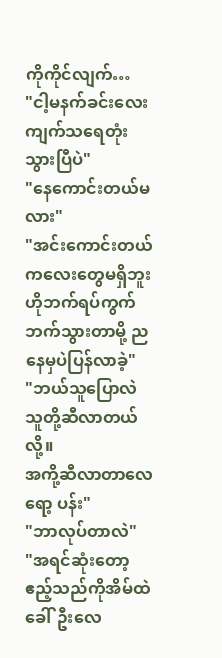ကိုကိုင်လျက်…
"ငါ့မနက်ခင်းလေး ကျက်သရေတုံးသွားပြီပဲ"
"နေကောင်းတယ်မလား"
"အင်းကောင်းတယ် ကလေးတွေမရှိဘူး ဟိုဘက်ရပ်ကွက်ဘက်သွားတာမို့ ညနေမှပဲပြန်လာခဲ့"
"ဘယ်သူပြောလဲ သူတို့ဆီလာတယ်လို့။
အကို့ဆီလာတာလေ ရော့ ပန်း"
"ဘာလုပ်တာလဲ"
"အရင်ဆုံးတော့ဧည့်သည်ကိုအိမ်ထဲခေါ်ဦးလေ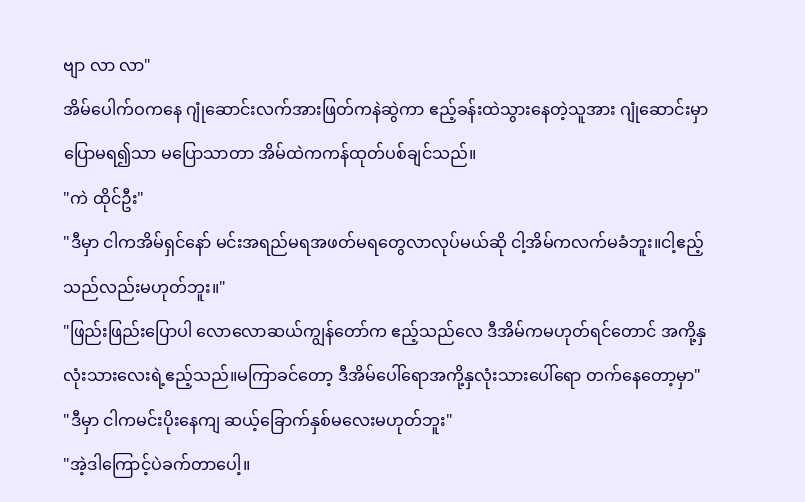ဗျာ လာ လာ"
အိမ်ပေါက်ဝကနေ ဂျုံဆောင်းလက်အားဖြတ်ကနဲဆွဲကာ ဧည့်ခန်းထဲသွားနေတဲ့သူအား ဂျုံဆောင်းမှာ ပြောမရ၍သာ မပြောသာတာ အိမ်ထဲကကန်ထုတ်ပစ်ချင်သည်။
"ကဲ ထိုင်ဦး"
"ဒီမှာ ငါကအိမ်ရှင်နော် မင်းအရည်မရအဖတ်မရတွေလာလုပ်မယ်ဆို ငါ့အိမ်ကလက်မခံဘူး။ငါ့ဧည့်သည်လည်းမဟုတ်ဘူး။"
"ဖြည်းဖြည်းပြောပါ လောလောဆယ်ကျွန်တော်က ဧည့်သည်လေ ဒီအိမ်ကမဟုတ်ရင်တောင် အကို့နှလုံးသားလေးရဲ့ဧည့်သည်။မကြာခင်တော့ ဒီအိမ်ပေါ်ရောအကို့နှလုံးသားပေါ်ရော တက်နေတော့မှာ"
"ဒီမှာ ငါကမင်းပိုးနေကျ ဆယ့်ခြောက်နှစ်မလေးမဟုတ်ဘူး"
"အဲ့ဒါကြောင့်ပဲခက်တာပေါ့။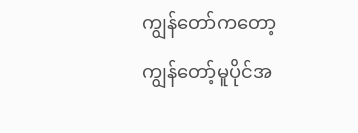ကျွန်တော်ကတော့ ကျွန်တော့်မူပိုင်အ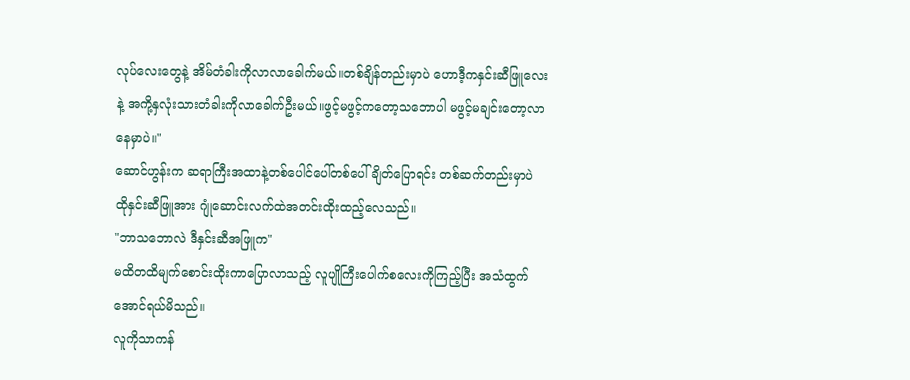လုပ်လေးတွေနဲ့ အိမ်တံခါးကိုလာလာခေါက်မယ်။တစ်ချိန်တည်းမှာပဲ ဟောဒီ့ကနှင်းဆီဖြူလေးနဲ့ အကို့နှလုံးသားတံခါးကိုလာခေါက်ဦးမယ်။ဖွင့်မဖွင့်ကတော့သဘောပါ မဖွင့်မချင်းတော့လာနေမှာပဲ။"
ဆောင်ဟွန်းက ဆရာကြီးအထာနဲ့တစ်ပေါင်ပေါ်တစ်ပေါ်ချိတ်ပြောရင်း တစ်ဆက်တည်းမှာပဲ ထိုနှင်းဆီဖြူအား ဂျုံဆောင်းလက်ထဲအတင်းထိုးထည့်လေသည်။
"ဘာသဘောလဲ ဒီနှင်းဆီအဖြူက"
မထိတထိမျက်စောင်းထိုးကာပြောလာသည့် လူပျိုကြီးပေါက်စလေးကိုကြည့်ပြီး အသံထွက်အောင်ရယ်မိသည်။
လူကိုသာကန်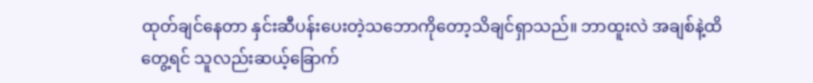ထုတ်ချင်နေတာ နှင်းဆီပန်းပေးတဲ့သဘောကိုတော့သိချင်ရှာသည်။ ဘာထူးလဲ အချစ်နဲ့ထိတွေ့ရင် သူလည်းဆယ့်ခြောက်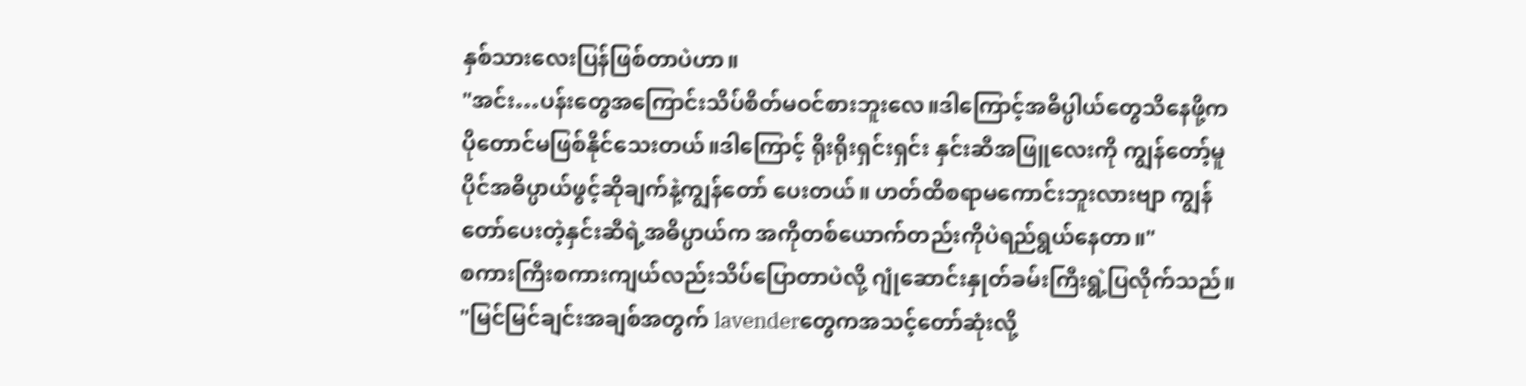နှစ်သားလေးပြန်ဖြစ်တာပဲဟာ။
"အင်း…ပန်းတွေအကြောင်းသိပ်စိတ်မဝင်စားဘူးလေ။ဒါကြောင့်အဓိပ္ပါယ်တွေသိနေဖို့က ပိုတောင်မဖြစ်နိုင်သေးတယ်။ဒါကြောင့် ရိုးရိုးရှင်းရှင်း နှင်းဆီအဖြူလေးကို ကျွန်တော့်မူပိုင်အဓိပ္ပာယ်ဖွင့်ဆိုချက်နဲ့ကျွန်တော် ပေးတယ်။ ဟတ်ထိစရာမကောင်းဘူးလားဗျာ ကျွန်တော်ပေးတဲ့နှင်းဆီရဲ့အဓိပ္ပာယ်က အကိုတစ်ယောက်တည်းကိုပဲရည်ရွယ်နေတာ။"
စကားကြီးစကားကျယ်လည်းသိပ်ပြောတာပဲလို့ ဂျုံဆောင်းနှုတ်ခမ်းကြီးရွဲ့ပြလိုက်သည်။
"မြင်မြင်ချင်းအချစ်အတွက် lavenderတွေကအသင့်တော်ဆုံးလို့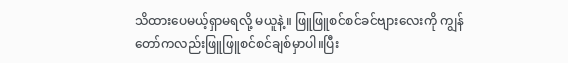သိထားပေမယ့်ရှာမရလို့ မယူနဲ့။ ဖြူဖြူစင်စင်ခင်ဗျားလေးကို ကျွန်တော်ကလည်းဖြူဖြူစင်စင်ချစ်မှာပါ။ပြီး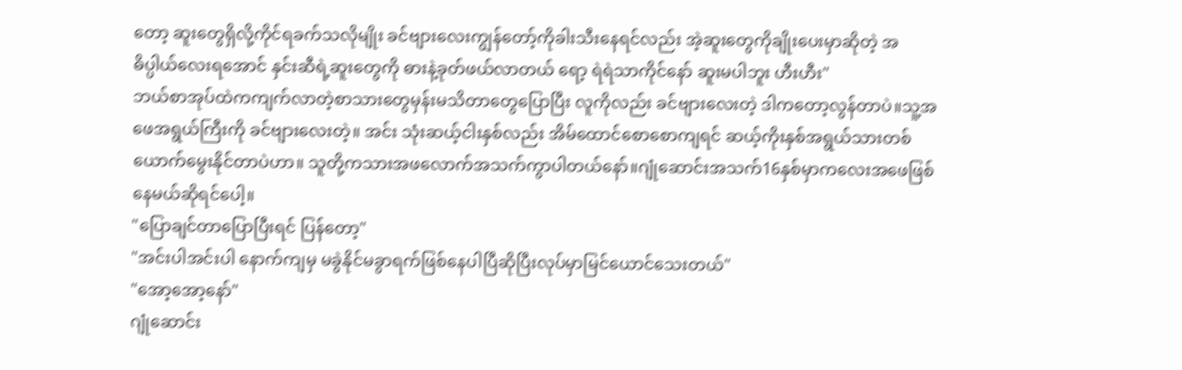တော့ ဆူးတွေရှိလို့ကိုင်ရခက်သလိုမျိုး ခင်ဗျားလေးကျွန်တော့်ကိုခါးသီးနေရင်လည်း အဲ့ဆူးတွေကိုချိုးပေးမှာဆိုတဲ့ အဓိပ္ပါယ်လေးရအောင် နှင်းဆီရဲ့ဆူးတွေကို ဓားနဲ့ခုတ်ဖယ်လာတယ် ရော့ ရဲရဲသာကိုင်နော် ဆူးမပါဘူး ဟီးဟီး"
ဘယ်စာအုပ်ထဲကကျက်လာတဲ့စာသားတွေမှန်းမသိတာတွေပြောပြီး လူကိုလည်း ခင်ဗျားလေးတဲ့ ဒါကတော့လွန်တာပဲ။သူ့အဖေအရွယ်ကြီးကို ခင်ဗျားလေးတဲ့။ အင်း သုံးဆယ့်ငါးနှစ်လည်း အိမ်ထောင်စောစောကျရင် ဆယ့်ကိုးနှစ်အရွယ်သားတစ်ယောက်မွေးနိုင်တာပဲဟာ။ သူတို့ကသားအဖလောက်အသက်ကွာပါတယ်နော်။ဂျုံဆောင်းအသက်16နှစ်မှာကလေးအဖေဖြစ်နေမယ်ဆိုရင်ပေါ့။
"ပြောချင်တာပြောပြီးရင် ပြန်တော့"
"အင်းပါအင်းပါ နောက်ကျမှ မခွဲနိုင်မခွာရက်ဖြစ်နေပါပြီဆိုပြီးလုပ်မှာမြင်ယောင်သေးတယ်"
"အော့အော့နော်"
ဂျုံဆောင်း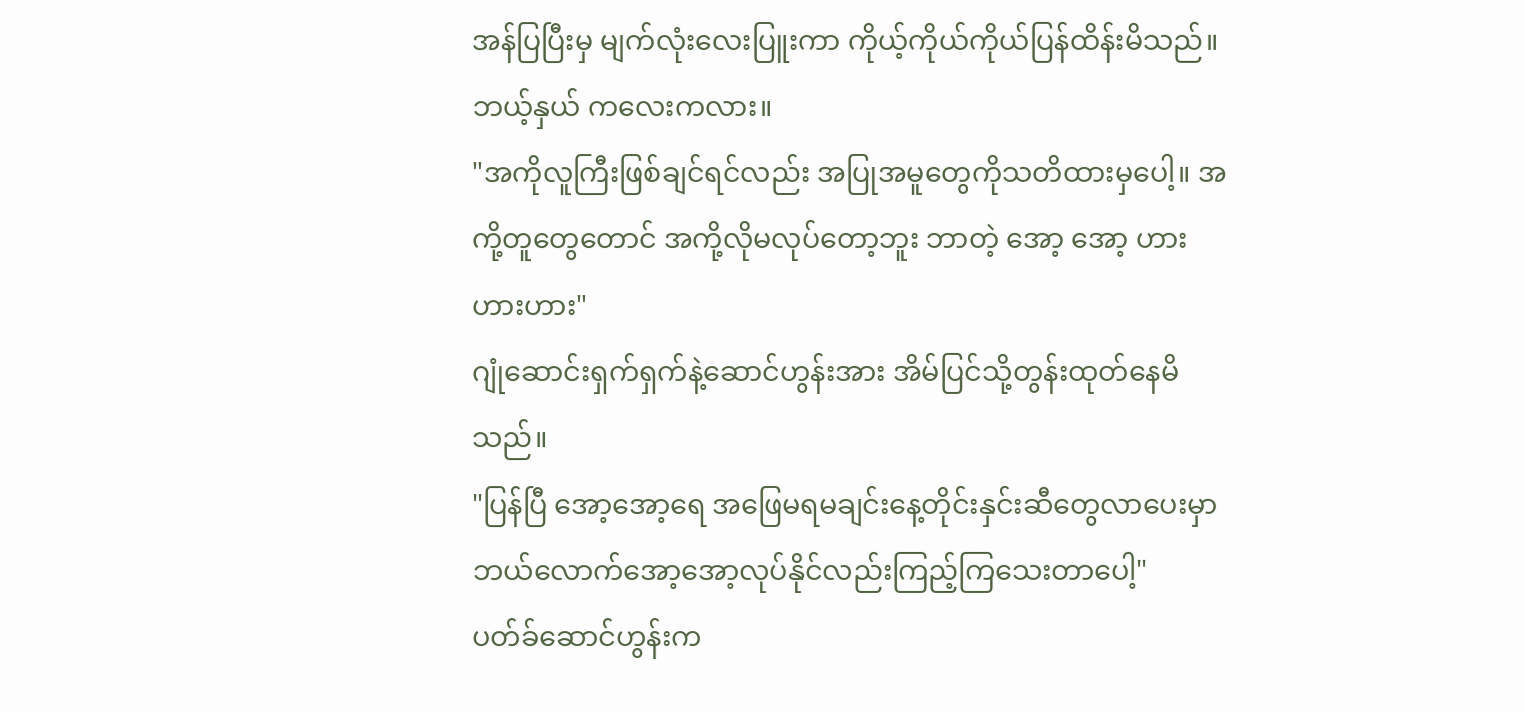အန်ပြပြီးမှ မျက်လုံးလေးပြူးကာ ကိုယ့်ကိုယ်ကိုယ်ပြန်ထိန်းမိသည်။ ဘယ့်နှယ် ကလေးကလား။
"အကိုလူကြီးဖြစ်ချင်ရင်လည်း အပြုအမူတွေကိုသတိထားမှပေါ့။ အကို့တူတွေတောင် အကို့လိုမလုပ်တော့ဘူး ဘာတဲ့ အော့ အော့ ဟားဟားဟား"
ဂျုံဆောင်းရှက်ရှက်နဲ့ဆောင်ဟွန်းအား အိမ်ပြင်သို့တွန်းထုတ်နေမိသည်။
"ပြန်ပြီ အော့အော့ရေ အဖြေမရမချင်းနေ့တိုင်းနှင်းဆီတွေလာပေးမှာ ဘယ်လောက်အော့အော့လုပ်နိုင်လည်းကြည့်ကြသေးတာပေါ့"
ပတ်ခ်ဆောင်ဟွန်းက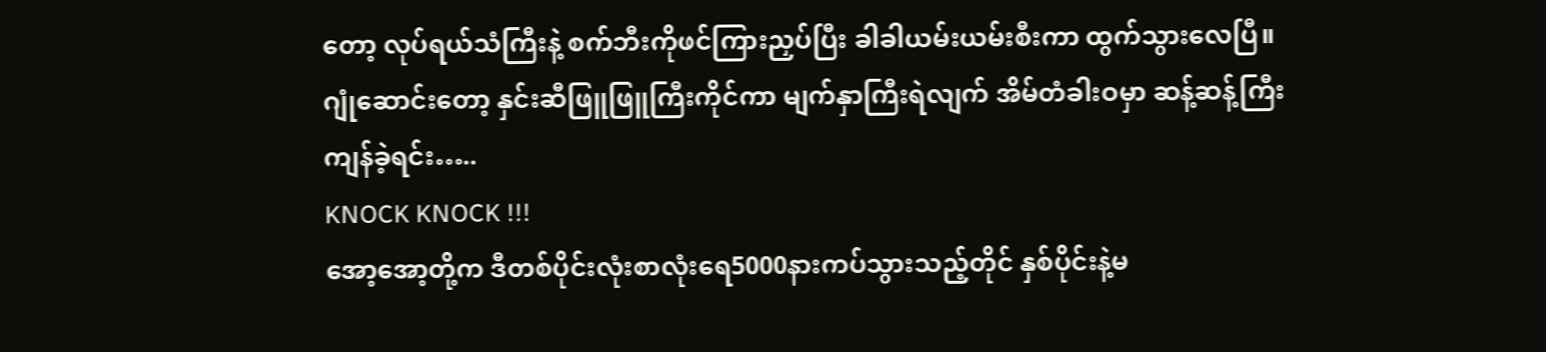တော့ လုပ်ရယ်သံကြီးနဲ့ စက်ဘီးကိုဖင်ကြားညှပ်ပြီး ခါခါယမ်းယမ်းစီးကာ ထွက်သွားလေပြီ။
ဂျုံဆောင်းတော့ နှင်းဆီဖြူဖြူကြီးကိုင်ကာ မျက်နှာကြီးရဲလျက် အိမ်တံခါးဝမှာ ဆန့်ဆန့်ကြီးကျန်ခဲ့ရင်း…..
KNOCK KNOCK !!!
အော့အော့တို့က ဒီတစ်ပိုင်းလုံးစာလုံးရေ5000နားကပ်သွားသည့်တိုင် နှစ်ပိုင်းနဲ့မ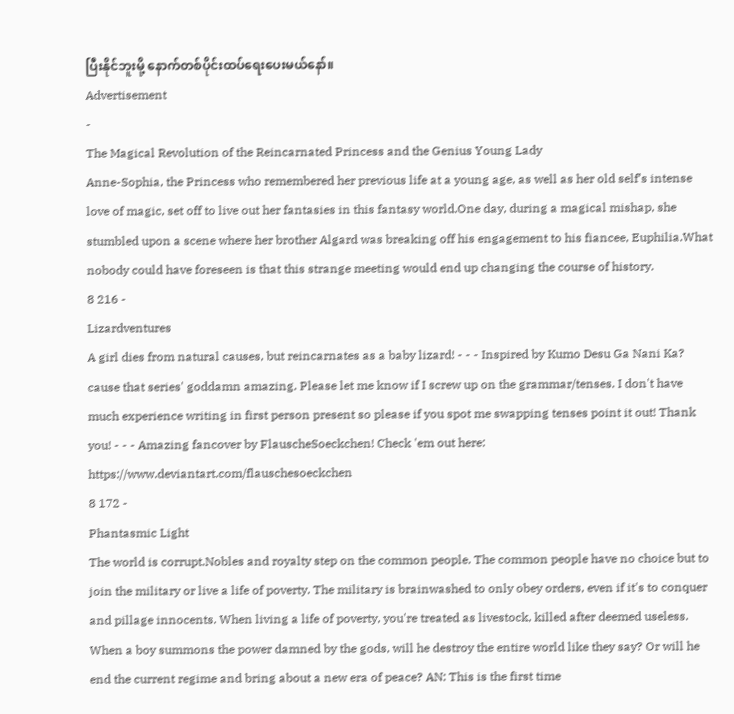ပြီးနိုင်ဘူးမို့ နောက်တစ်ပိုင်းထပ်ရေးပေးမယ်နော်။
Advertisement
-
The Magical Revolution of the Reincarnated Princess and the Genius Young Lady
Anne-Sophia, the Princess who remembered her previous life at a young age, as well as her old self’s intense love of magic, set off to live out her fantasies in this fantasy world.One day, during a magical mishap, she stumbled upon a scene where her brother Algard was breaking off his engagement to his fiancee, Euphilia.What nobody could have foreseen is that this strange meeting would end up changing the course of history.
8 216 -
Lizardventures
A girl dies from natural causes, but reincarnates as a baby lizard! - - - Inspired by Kumo Desu Ga Nani Ka? cause that series' goddamn amazing. Please let me know if I screw up on the grammar/tenses. I don't have much experience writing in first person present so please if you spot me swapping tenses point it out! Thank you! - - - Amazing fancover by FlauscheSoeckchen! Check 'em out here: https://www.deviantart.com/flauschesoeckchen
8 172 -
Phantasmic Light
The world is corrupt.Nobles and royalty step on the common people. The common people have no choice but to join the military or live a life of poverty. The military is brainwashed to only obey orders, even if it's to conquer and pillage innocents. When living a life of poverty, you're treated as livestock, killed after deemed useless. When a boy summons the power damned by the gods, will he destroy the entire world like they say? Or will he end the current regime and bring about a new era of peace? AN: This is the first time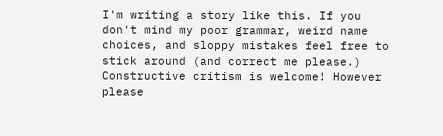I'm writing a story like this. If you don't mind my poor grammar, weird name choices, and sloppy mistakes feel free to stick around (and correct me please.) Constructive critism is welcome! However please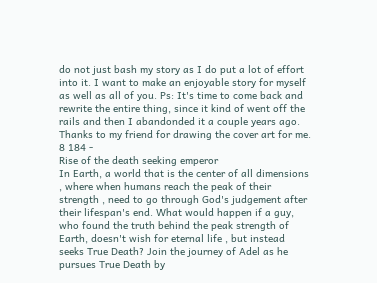do not just bash my story as I do put a lot of effort into it. I want to make an enjoyable story for myself as well as all of you. Ps: It's time to come back and rewrite the entire thing, since it kind of went off the rails and then I abandonded it a couple years ago. Thanks to my friend for drawing the cover art for me.
8 184 -
Rise of the death seeking emperor
In Earth, a world that is the center of all dimensions , where when humans reach the peak of their strength , need to go through God's judgement after their lifespan's end. What would happen if a guy, who found the truth behind the peak strength of Earth, doesn't wish for eternal life , but instead seeks True Death? Join the journey of Adel as he pursues True Death by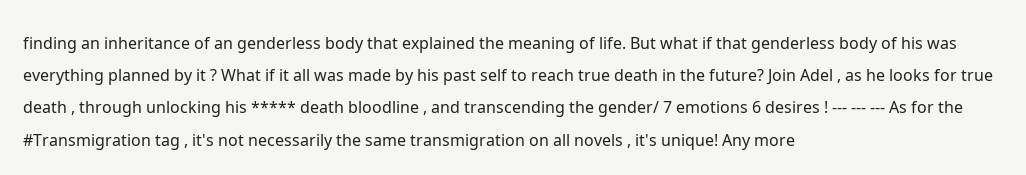finding an inheritance of an genderless body that explained the meaning of life. But what if that genderless body of his was everything planned by it ? What if it all was made by his past self to reach true death in the future? Join Adel , as he looks for true death , through unlocking his ***** death bloodline , and transcending the gender/ 7 emotions 6 desires ! --- --- --- As for the #Transmigration tag , it's not necessarily the same transmigration on all novels , it's unique! Any more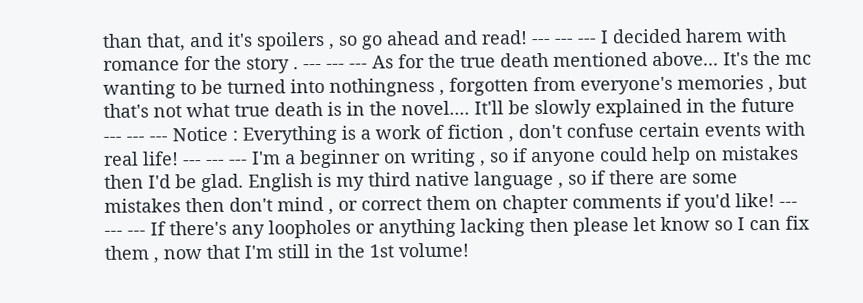than that, and it's spoilers , so go ahead and read! --- --- --- I decided harem with romance for the story . --- --- --- As for the true death mentioned above... It's the mc wanting to be turned into nothingness , forgotten from everyone's memories , but that's not what true death is in the novel.... It'll be slowly explained in the future --- --- --- Notice : Everything is a work of fiction , don't confuse certain events with real life! --- --- --- I'm a beginner on writing , so if anyone could help on mistakes then I'd be glad. English is my third native language , so if there are some mistakes then don't mind , or correct them on chapter comments if you'd like! --- --- --- If there's any loopholes or anything lacking then please let know so I can fix them , now that I'm still in the 1st volume!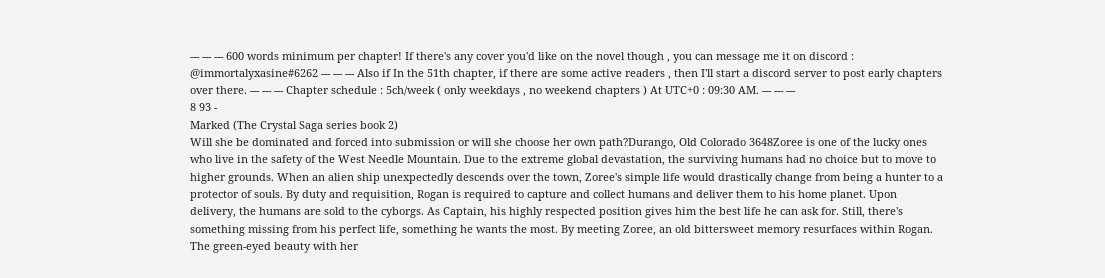--- --- --- 600 words minimum per chapter! If there's any cover you'd like on the novel though , you can message me it on discord : @immortalyxasine#6262 --- --- --- Also if In the 51th chapter, if there are some active readers , then I'll start a discord server to post early chapters over there. --- --- --- Chapter schedule : 5ch/week ( only weekdays , no weekend chapters ) At UTC+0 : 09:30 AM. --- --- ---
8 93 -
Marked (The Crystal Saga series book 2)
Will she be dominated and forced into submission or will she choose her own path?Durango, Old Colorado 3648Zoree is one of the lucky ones who live in the safety of the West Needle Mountain. Due to the extreme global devastation, the surviving humans had no choice but to move to higher grounds. When an alien ship unexpectedly descends over the town, Zoree's simple life would drastically change from being a hunter to a protector of souls. By duty and requisition, Rogan is required to capture and collect humans and deliver them to his home planet. Upon delivery, the humans are sold to the cyborgs. As Captain, his highly respected position gives him the best life he can ask for. Still, there's something missing from his perfect life, something he wants the most. By meeting Zoree, an old bittersweet memory resurfaces within Rogan. The green-eyed beauty with her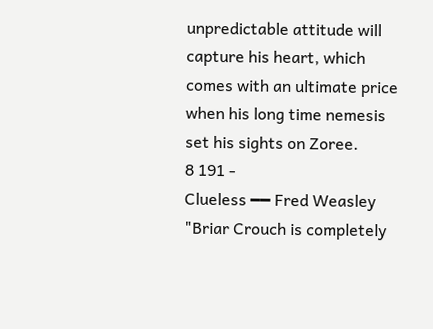unpredictable attitude will capture his heart, which comes with an ultimate price when his long time nemesis set his sights on Zoree.
8 191 -
Clueless ━━ Fred Weasley
"Briar Crouch is completely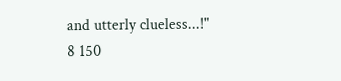and utterly clueless...!"
8 150